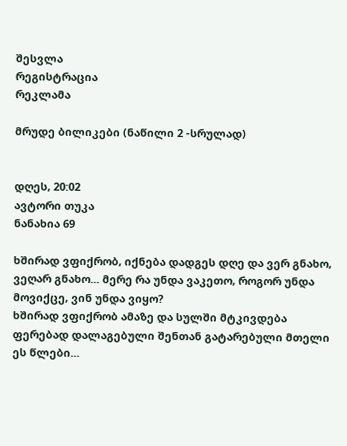შესვლა
რეგისტრაცია
რეკლამა

მრუდე ბილიკები (ნაწილი 2 -სრულად)


დღეს, 20:02
ავტორი თუკა
ნანახია 69

ხშირად ვფიქრობ, იქნება დადგეს დღე და ვერ გნახო, ვეღარ გნახო... მერე რა უნდა ვაკეთო, როგორ უნდა მოვიქცე, ვინ უნდა ვიყო?
ხშირად ვფიქრობ ამაზე და სულში მტკივდება ფერებად დალაგებული შენთან გატარებული მთელი ეს წლები...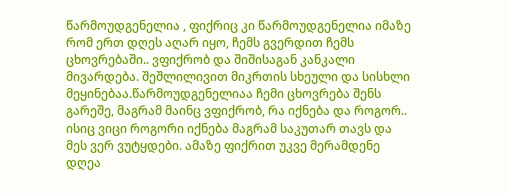წარმოუდგენელია , ფიქრიც კი წარმოუდგენელია იმაზე რომ ერთ დღეს აღარ იყო, ჩემს გვერდით ჩემს ცხოვრებაში.. ვფიქრობ და შიშისაგან კანკალი მივარდება. შეშლილივით მიკრთის სხეული და სისხლი მეყინებაა.წარმოუდგენელიაა ჩემი ცხოვრება შენს გარეშე, მაგრამ მაინც ვფიქრობ, რა იქნება და როგორ..
ისიც ვიცი როგორი იქნება მაგრამ საკუთარ თავს და მეს ვერ ვუტყდები. ამაზე ფიქრით უკვე მერამდენე დღეა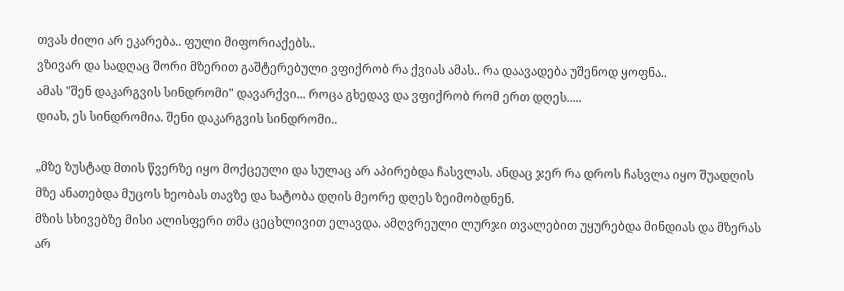თვას ძილი არ ეკარება.. ფული მიფორიაქებს..
ვზივარ და სადღაც შორი მზერით გაშტერებული ვფიქრობ რა ქვიას ამას.. რა დაავადება უშენოდ ყოფნა..
ამას "შენ დაკარგვის სინდრომი" დავარქვი... როცა გხედავ და ვფიქრობ რომ ერთ დღეს.....
დიახ, ეს სინდრომია. შენი დაკარგვის სინდრომი..

„მზე ზუსტად მთის წვერზე იყო მოქცეული და სულაც არ აპირებდა ჩასვლას. ანდაც ჯერ რა დროს ჩასვლა იყო შუადღის მზე ანათებდა მუცოს ხეობას თავზე და ხატობა დღის მეორე დღეს ზეიმობდნენ.
მზის სხივებზე მისი ალისფერი თმა ცეცხლივით ელავდა. ამღვრეული ლურჯი თვალებით უყურებდა მინდიას და მზერას არ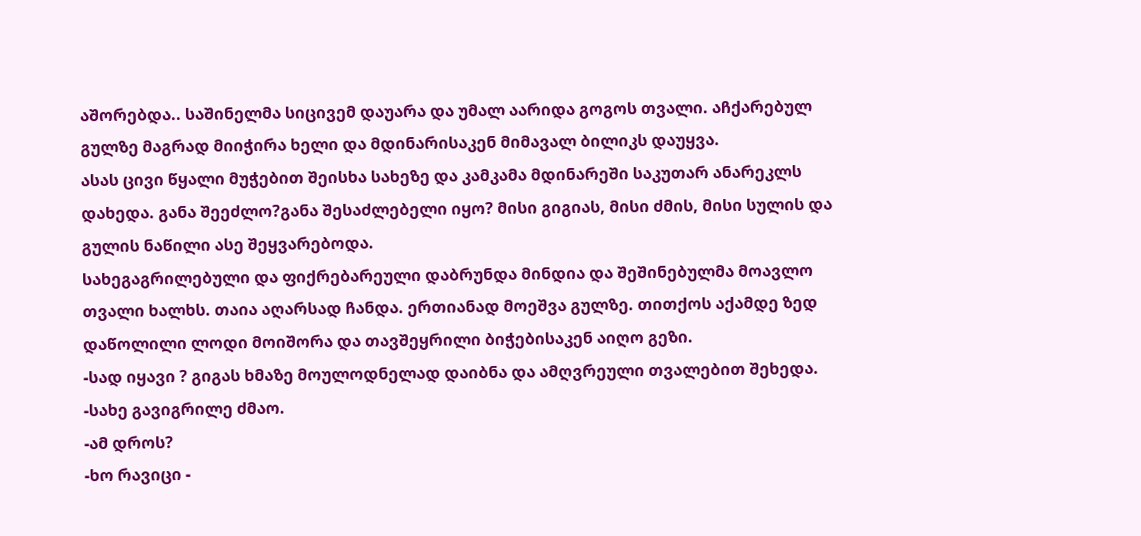აშორებდა.. საშინელმა სიცივემ დაუარა და უმალ აარიდა გოგოს თვალი. აჩქარებულ გულზე მაგრად მიიჭირა ხელი და მდინარისაკენ მიმავალ ბილიკს დაუყვა.
ასას ცივი წყალი მუჭებით შეისხა სახეზე და კამკამა მდინარეში საკუთარ ანარეკლს დახედა. განა შეეძლო?განა შესაძლებელი იყო? მისი გიგიას, მისი ძმის, მისი სულის და გულის ნაწილი ასე შეყვარებოდა.
სახეგაგრილებული და ფიქრებარეული დაბრუნდა მინდია და შეშინებულმა მოავლო თვალი ხალხს. თაია აღარსად ჩანდა. ერთიანად მოეშვა გულზე. თითქოს აქამდე ზედ დაწოლილი ლოდი მოიშორა და თავშეყრილი ბიჭებისაკენ აიღო გეზი.
-სად იყავი ? გიგას ხმაზე მოულოდნელად დაიბნა და ამღვრეული თვალებით შეხედა.
-სახე გავიგრილე ძმაო.
-ამ დროს?
-ხო რავიცი -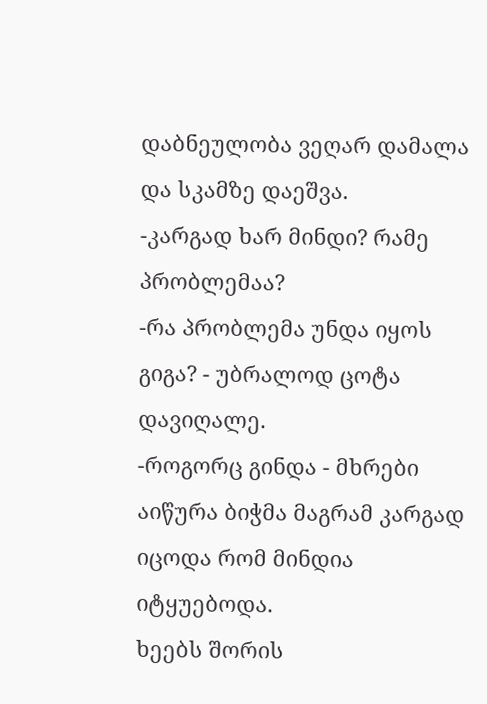დაბნეულობა ვეღარ დამალა და სკამზე დაეშვა.
-კარგად ხარ მინდი? რამე პრობლემაა?
-რა პრობლემა უნდა იყოს გიგა? - უბრალოდ ცოტა დავიღალე.
-როგორც გინდა - მხრები აიწურა ბიჭმა მაგრამ კარგად იცოდა რომ მინდია იტყუებოდა.
ხეებს შორის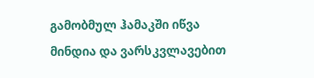გამობმულ ჰამაკში იწვა მინდია და ვარსკვლავებით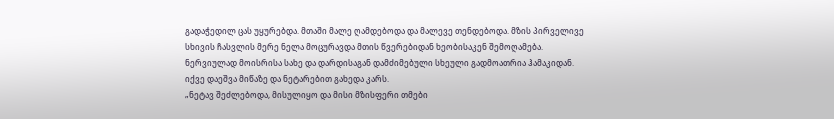გადაჭედილ ცას უყურებდა. მთაში მალე ღამდებოდა და მალევე თენდებოდა. მზის პირველივე სხივის ჩასვლის მერე ნელა მოცურავდა მთის წვერებიდან ხეობისაკენ შემოღამება.
ნერვიულად მოისრისა სახე და დარდისაგან დამძიმებული სხეული გადმოათრია ჰამაკიდან. იქვე დაეშვა მიწაზე და ნეტარებით გახედა კარს.
„ნეტავ შეძლებოდა, მისულიყო და მისი მზისფერი თმები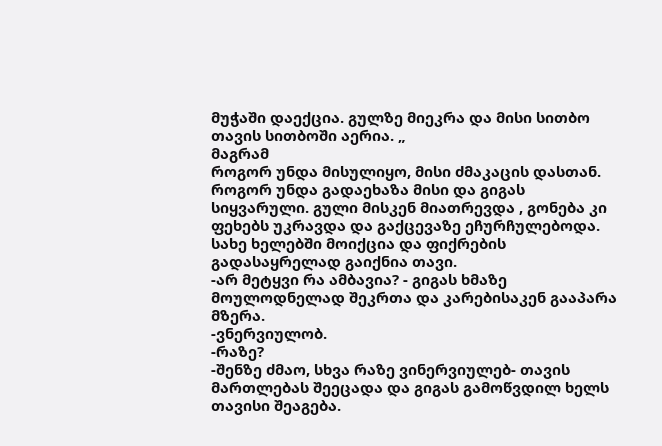მუჭაში დაექცია. გულზე მიეკრა და მისი სითბო თავის სითბოში აერია. „
მაგრამ
როგორ უნდა მისულიყო, მისი ძმაკაცის დასთან. როგორ უნდა გადაეხაზა მისი და გიგას სიყვარული. გული მისკენ მიათრევდა , გონება კი ფეხებს უკრავდა და გაქცევაზე ეჩურჩულებოდა. სახე ხელებში მოიქცია და ფიქრების გადასაყრელად გაიქნია თავი.
-არ მეტყვი რა ამბავია? - გიგას ხმაზე მოულოდნელად შეკრთა და კარებისაკენ გააპარა მზერა.
-ვნერვიულობ.
-რაზე?
-შენზე ძმაო, სხვა რაზე ვინერვიულებ- თავის მართლებას შეეცადა და გიგას გამოწვდილ ხელს თავისი შეაგება.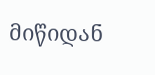მიწიდან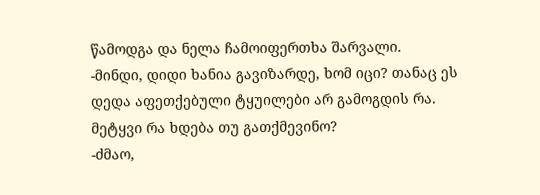წამოდგა და ნელა ჩამოიფერთხა შარვალი.
-მინდი, დიდი ხანია გავიზარდე, ხომ იცი? თანაც ეს დედა აფეთქებული ტყუილები არ გამოგდის რა. მეტყვი რა ხდება თუ გათქმევინო?
-ძმაო,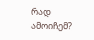რად ამოიჩემ?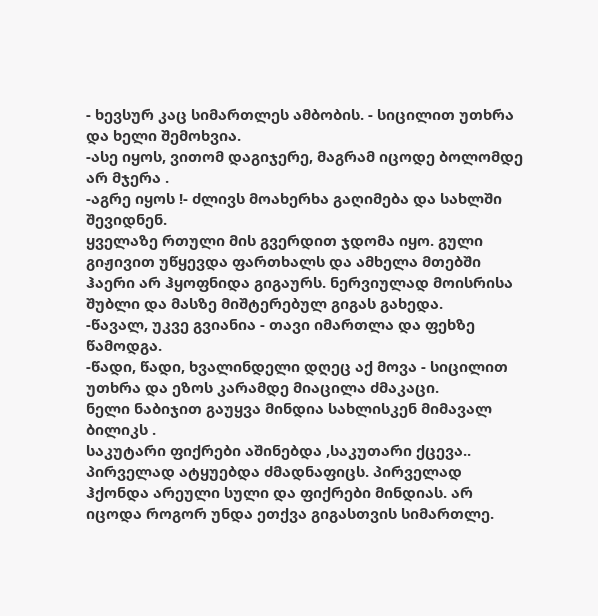- ხევსურ კაც სიმართლეს ამბობის. - სიცილით უთხრა და ხელი შემოხვია.
-ასე იყოს, ვითომ დაგიჯერე, მაგრამ იცოდე ბოლომდე არ მჯერა .
-აგრე იყოს !- ძლივს მოახერხა გაღიმება და სახლში შევიდნენ.
ყველაზე რთული მის გვერდით ჯდომა იყო. გული გიჟივით უწყევდა ფართხალს და ამხელა მთებში ჰაერი არ ჰყოფნიდა გიგაურს. ნერვიულად მოისრისა შუბლი და მასზე მიშტერებულ გიგას გახედა.
-წავალ, უკვე გვიანია - თავი იმართლა და ფეხზე წამოდგა.
-წადი, წადი, ხვალინდელი დღეც აქ მოვა - სიცილით უთხრა და ეზოს კარამდე მიაცილა ძმაკაცი.
ნელი ნაბიჯით გაუყვა მინდია სახლისკენ მიმავალ ბილიკს .
საკუტარი ფიქრები აშინებდა ,საკუთარი ქცევა.. პირველად ატყუებდა ძმადნაფიცს. პირველად ჰქონდა არეული სული და ფიქრები მინდიას. არ იცოდა როგორ უნდა ეთქვა გიგასთვის სიმართლე.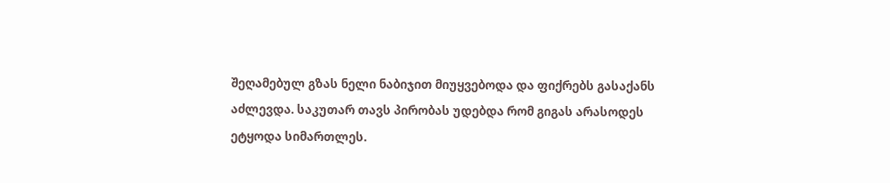შეღამებულ გზას ნელი ნაბიჯით მიუყვებოდა და ფიქრებს გასაქანს აძლევდა. საკუთარ თავს პირობას უდებდა რომ გიგას არასოდეს ეტყოდა სიმართლეს.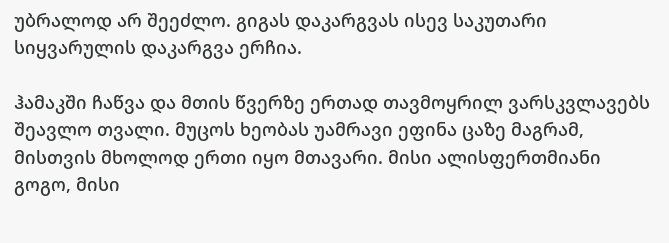უბრალოდ არ შეეძლო. გიგას დაკარგვას ისევ საკუთარი სიყვარულის დაკარგვა ერჩია.

ჰამაკში ჩაწვა და მთის წვერზე ერთად თავმოყრილ ვარსკვლავებს შეავლო თვალი. მუცოს ხეობას უამრავი ეფინა ცაზე მაგრამ, მისთვის მხოლოდ ერთი იყო მთავარი. მისი ალისფერთმიანი გოგო, მისი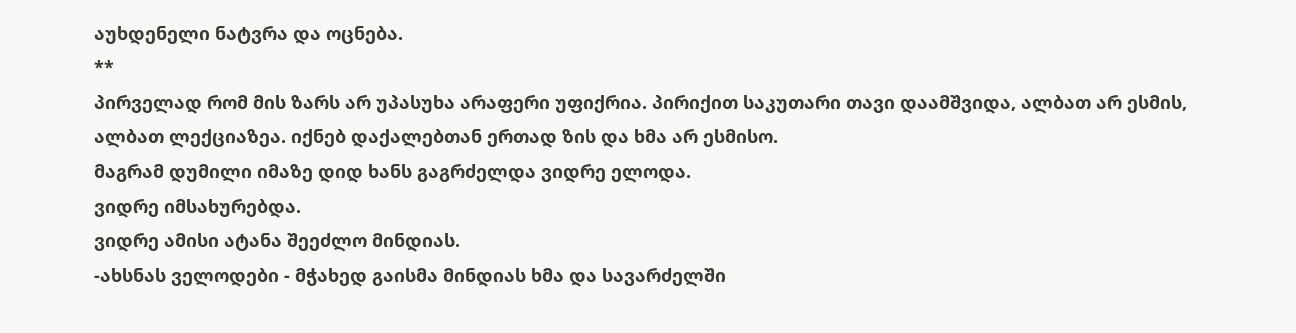აუხდენელი ნატვრა და ოცნება.
**
პირველად რომ მის ზარს არ უპასუხა არაფერი უფიქრია. პირიქით საკუთარი თავი დაამშვიდა, ალბათ არ ესმის, ალბათ ლექციაზეა. იქნებ დაქალებთან ერთად ზის და ხმა არ ესმისო.
მაგრამ დუმილი იმაზე დიდ ხანს გაგრძელდა ვიდრე ელოდა.
ვიდრე იმსახურებდა.
ვიდრე ამისი ატანა შეეძლო მინდიას.
-ახსნას ველოდები - მჭახედ გაისმა მინდიას ხმა და სავარძელში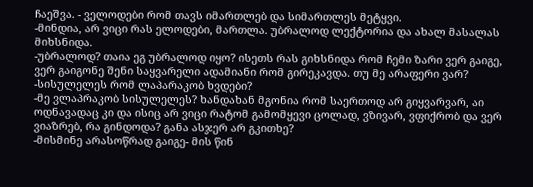ჩაეშვა. - ველოდები რომ თავს იმართლებ და სიმართლეს მეტყვი.
-მინდია, არ ვიცი რას ელოდები, მართლა. უბრალოდ ლექტორია და ახალ მასალას მიხსნიდა.
-უბრალოდ? თაია ეგ უბრალოდ იყო? ისეთს რას გიხსნიდა რომ ჩემი ზარი ვერ გაიგე, ვერ გაიგონე შენი საყვარელი ადამიანი რომ გირეკავდა. თუ მე არაფერი ვარ?
-სისულელეს რომ ლაპარაკობ ხვდები?
-მე ვლაპრაკობ სისულელეს? ხანდახან მგონია რომ საერთოდ არ გიყვარვარ, აი ოდნავადაც კი და ისიც არ ვიცი რატომ გამომყევი ცოლად, ვზივარ, ვფიქრობ და ვერ ვიაზრებ, რა გინდოდა? განა ასჯერ არ გკითხე?
-მისმინე არასოწრად გაიგე- მის წინ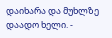დაიხარა და მუხლზე დაადო ხელი. -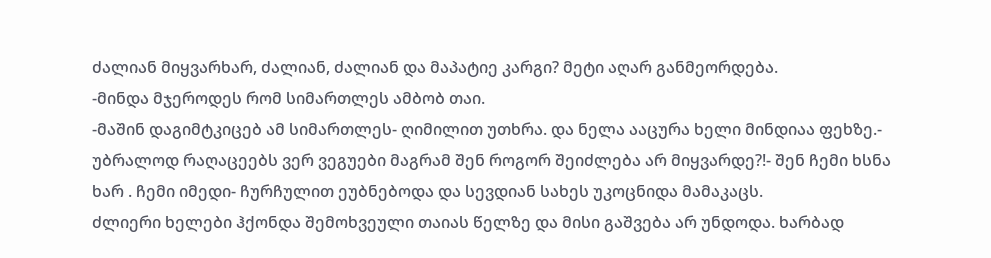ძალიან მიყვარხარ, ძალიან, ძალიან და მაპატიე კარგი? მეტი აღარ განმეორდება.
-მინდა მჯეროდეს რომ სიმართლეს ამბობ თაი.
-მაშინ დაგიმტკიცებ ამ სიმართლეს- ღიმილით უთხრა. და ნელა ააცურა ხელი მინდიაა ფეხზე.- უბრალოდ რაღაცეებს ვერ ვეგუები მაგრამ შენ როგორ შეიძლება არ მიყვარდე?!- შენ ჩემი ხსნა ხარ . ჩემი იმედი- ჩურჩულით ეუბნებოდა და სევდიან სახეს უკოცნიდა მამაკაცს.
ძლიერი ხელები ჰქონდა შემოხვეული თაიას წელზე და მისი გაშვება არ უნდოდა. ხარბად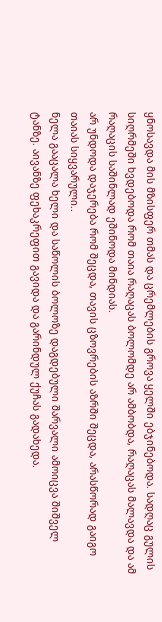ყნოსავდა მის მზისფერ თმას და ცრემლების გროვა ყელში ებჯინებოდა. სადღაც გულის სიღრმეში ხვდებოდა რომ თაია რაღაცას ბოლომდე არ ამბობდა, რაღაცას მალავდა და ამ რაღაცის საშინლად ეშინოდა მინდიას.
არ უნდოდა დაჯერება რომ შეცდა, თავის ცზოვრების აზრში შეცდა, არასწორად გაიგო თაიას სიყვარული..
ნელა გააცალა ხელი და საწოლის ბოლოზე დაგდებული შარვალი ამოიცვა შიშველ ტანზე. აივანზე ფეხაკრეფით გავიდა და გარინდულ ქუჩას გადახედა.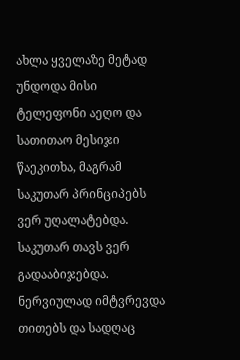ახლა ყველაზე მეტად უნდოდა მისი ტელეფონი აეღო და სათითაო მესიჯი წაეკითხა, მაგრამ საკუთარ პრინციპებს ვერ უღალატებდა. საკუთარ თავს ვერ გადააბიჯებდა. ნერვიულად იმტვრევდა თითებს და სადღაც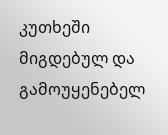კუთხეში მიგდებულ და გამოუყენებელ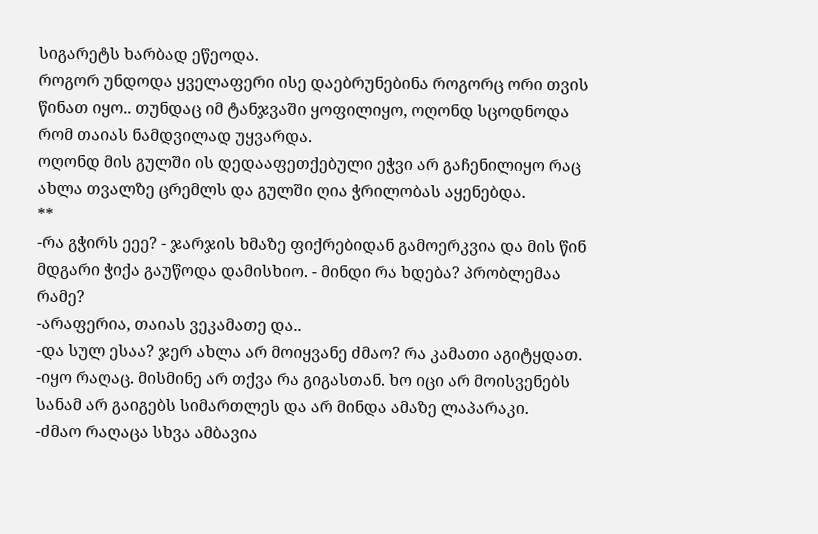სიგარეტს ხარბად ეწეოდა.
როგორ უნდოდა ყველაფერი ისე დაებრუნებინა როგორც ორი თვის წინათ იყო.. თუნდაც იმ ტანჯვაში ყოფილიყო, ოღონდ სცოდნოდა რომ თაიას ნამდვილად უყვარდა.
ოღონდ მის გულში ის დედააფეთქებული ეჭვი არ გაჩენილიყო რაც ახლა თვალზე ცრემლს და გულში ღია ჭრილობას აყენებდა.
**
-რა გჭირს ეეე? - ჯარჯის ხმაზე ფიქრებიდან გამოერკვია და მის წინ მდგარი ჭიქა გაუწოდა დამისხიო. - მინდი რა ხდება? პრობლემაა რამე?
-არაფერია, თაიას ვეკამათე და..
-და სულ ესაა? ჯერ ახლა არ მოიყვანე ძმაო? რა კამათი აგიტყდათ.
-იყო რაღაც. მისმინე არ თქვა რა გიგასთან. ხო იცი არ მოისვენებს სანამ არ გაიგებს სიმართლეს და არ მინდა ამაზე ლაპარაკი.
-ძმაო რაღაცა სხვა ამბავია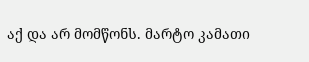აქ და არ მომწონს. მარტო კამათი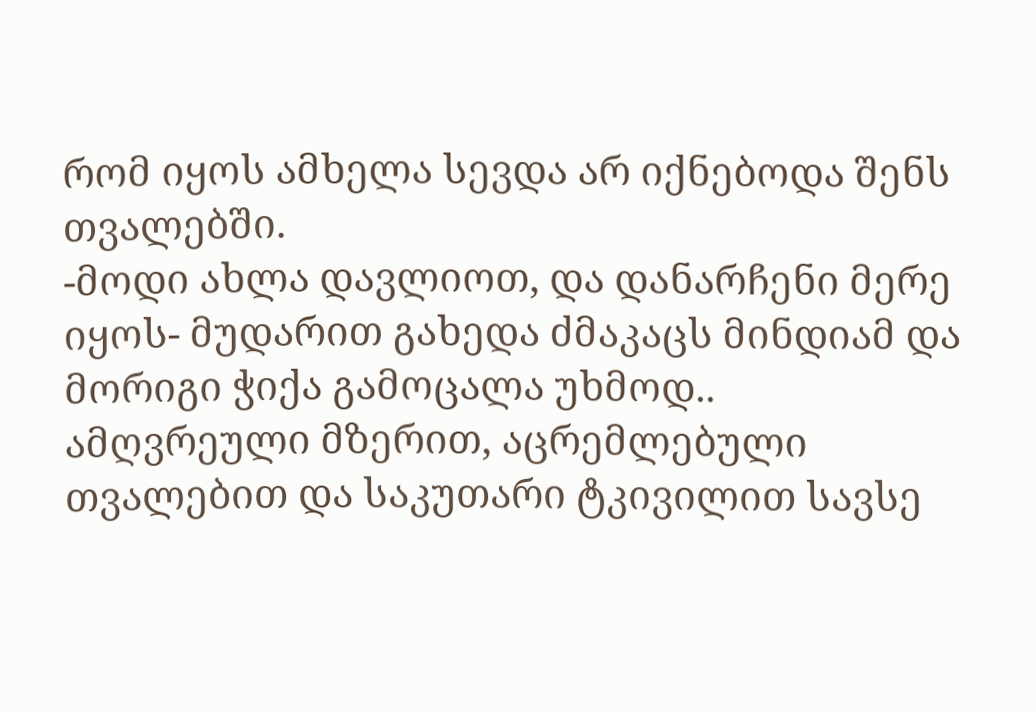რომ იყოს ამხელა სევდა არ იქნებოდა შენს თვალებში.
-მოდი ახლა დავლიოთ, და დანარჩენი მერე იყოს- მუდარით გახედა ძმაკაცს მინდიამ და მორიგი ჭიქა გამოცალა უხმოდ..
ამღვრეული მზერით, აცრემლებული თვალებით და საკუთარი ტკივილით სავსე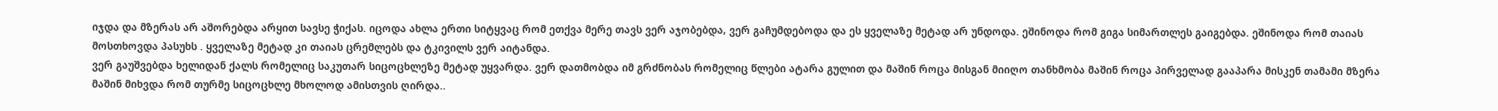იჯდა და მზერას არ აშორებდა არყით სავსე ჭიქას. იცოდა ახლა ერთი სიტყვაც რომ ეთქვა მერე თავს ვერ აჯობებდა, ვერ გაჩუმდებოდა და ეს ყველაზე მეტად არ უნდოდა. ეშინოდა რომ გიგა სიმართლეს გაიგებდა. ეშინოდა რომ თაიას მოსთხოვდა პასუხს . ყველაზე მეტად კი თაიას ცრემლებს და ტკივილს ვერ აიტანდა.
ვერ გაუშვებდა ხელიდან ქალს რომელიც საკუთარ სიცოცხლეზე მეტად უყვარდა. ვერ დათმობდა იმ გრძნობას რომელიც წლები ატარა გულით და მაშინ როცა მისგან მიიღო თანხმობა მაშინ როცა პირველად გააპარა მისკენ თამამი მზერა მაშინ მიხვდა რომ თურმე სიცოცხლე მხოლოდ ამისთვის ღირდა..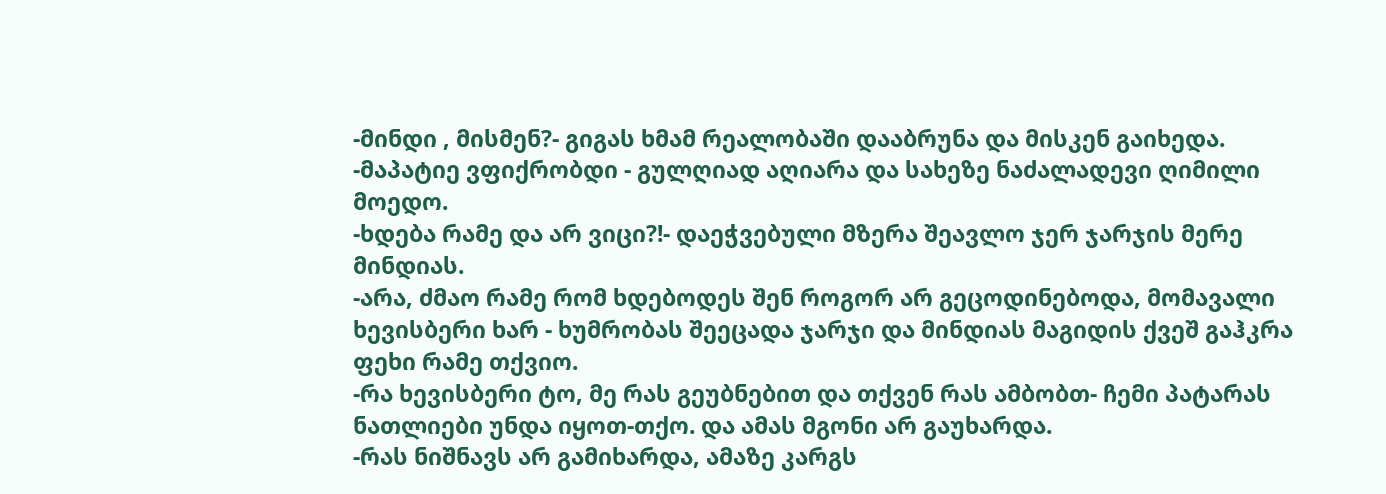-მინდი , მისმენ?- გიგას ხმამ რეალობაში დააბრუნა და მისკენ გაიხედა.
-მაპატიე ვფიქრობდი - გულღიად აღიარა და სახეზე ნაძალადევი ღიმილი მოედო.
-ხდება რამე და არ ვიცი?!- დაეჭვებული მზერა შეავლო ჯერ ჯარჯის მერე მინდიას.
-არა, ძმაო რამე რომ ხდებოდეს შენ როგორ არ გეცოდინებოდა, მომავალი ხევისბერი ხარ - ხუმრობას შეეცადა ჯარჯი და მინდიას მაგიდის ქვეშ გაჰკრა ფეხი რამე თქვიო.
-რა ხევისბერი ტო, მე რას გეუბნებით და თქვენ რას ამბობთ- ჩემი პატარას ნათლიები უნდა იყოთ-თქო. და ამას მგონი არ გაუხარდა.
-რას ნიშნავს არ გამიხარდა, ამაზე კარგს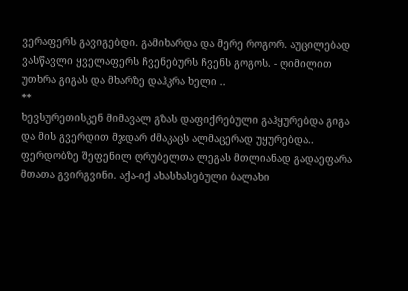ვერაფერს გავიგებდი. გამიხარდა და მერე როგორ. აუცილებად ვასწავლი ყველაფერს ჩვენებურს ჩვენს გოგოს. - ღიმილით უთხრა გიგას და მხარზე დაჰკრა ხელი ..
**
ხევსურეთისკენ მიმავალ გზას დაფიქრებული გაჰყურებდა გიგა და მის გვერდით მჯდარ ძმაკაცს ალმაცერად უყურებდა..
ფერდობზე შეფენილ ღრუბელთა ლეგას მთლიანად გადაეფარა მთათა გვირგვინი. აქა-იქ ახასხასებული ბალახი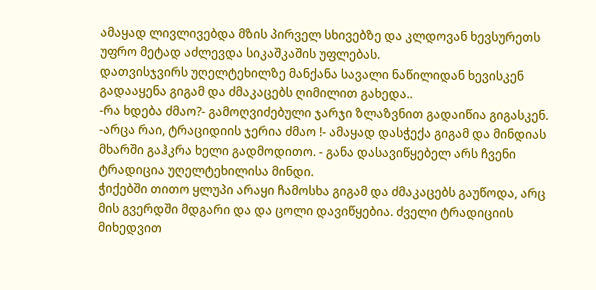ამაყად ლივლივებდა მზის პირველ სხივებზე და კლდოვან ხევსურეთს უფრო მეტად აძლევდა სიკაშკაშის უფლებას.
დათვისჯვირს უღელტეხილზე მანქანა სავალი ნაწილიდან ხევისკენ გადააყენა გიგამ და ძმაკაცებს ღიმილით გახედა..
-რა ხდება ძმაო?- გამოღვიძებული ჯარჯი ზლაზვნით გადაიწია გიგასკენ.
-არცა რაი, ტრაციდიის ჯერია ძმაო !- ამაყად დასჭექა გიგამ და მინდიას მხარში გაჰკრა ხელი გადმოდითო. - განა დასავიწყებელ არს ჩვენი ტრადიცია უღელტეხილისა მინდი.
ჭიქებში თითო ყლუპი არაყი ჩამოსხა გიგამ და ძმაკაცებს გაუწოდა, არც მის გვერდში მდგარი და და ცოლი დავიწყებია. ძველი ტრადიციის მიხედვით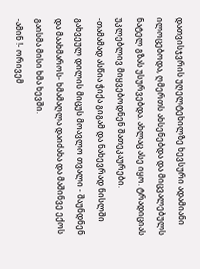დათვისჯვრის უღელტეხილზე ხევსური ადამიანი ილოცებოდა, ღმერთს ახსენებდა და მიცვალებულს ნატელ გზას უსურვებდა. ახლაც ასე იყო. ტრადიციას უკლებლივ მიყვებოდნენ შათეკაურები.
-თამამად ასწია ჭიქა გიგამ და ნახევრად ნისლში გახვეულ დილის მიცუს მოავლო თვალი - შაუნდნენ და მაახმაროს- ხმამაღლა დაიძახა და მაშინვე ექოს გაისმა მისი ხმა ხევში.
-ამინ !- ორივემ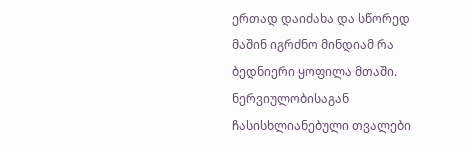ერთად დაიძახა და სწორედ მაშინ იგრძნო მინდიამ რა ბედნიერი ყოფილა მთაში. ნერვიულობისაგან ჩასისხლიანებული თვალები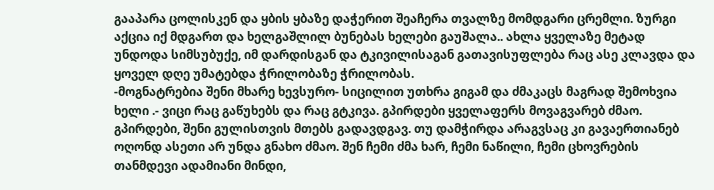გააპარა ცოლისკენ და ყბის ყბაზე დაჭერით შეაჩერა თვალზე მომდგარი ცრემლი. ზურგი აქცია იქ მდგართ და ხელგაშლილ ბუნებას ხელები გაუშალა.. ახლა ყველაზე მეტად უნდოდა სიმსუბუქე, იმ დარდისგან და ტკივილისაგან გათავისუფლება რაც ასე კლავდა და ყოველ დღე უმატებდა ჭრილობაზე ჭრილობას.
-მოგნატრებია შენი მხარე ხევსურო- სიცილით უთხრა გიგამ და ძმაკაცს მაგრად შემოხვია ხელი .- ვიცი რაც გაწუხებს და რაც გტკივა. გპირდები ყველაფერს მოვაგვარებ ძმაო. გპირდები, შენი გულისთვის მთებს გადავდგავ. თუ დამჭირდა არაგვსაც კი გავაერთიანებ ოღონდ ასეთი არ უნდა გნახო ძმაო. შენ ჩემი ძმა ხარ, ჩემი ნაწილი, ჩემი ცხოვრების თანმდევი ადამიანი მინდი,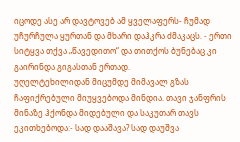იცოდე ასე არ დავტოვებ ამ ყველაფერს- ჩუმად უჩურჩულა ყურთან და მხარი დაჰკრა ძმაკაცს. - ერთი სიტყვა თქვა „წავედითო“ და თითქოს ბუნებაც კი გაირინდა გიგასთან ერთად.
უღელტეხილიდან მიცუმდე მიმავალ გზას ჩაფიქრებული მიუყვებოდა მინდია. თავი ჯანფრის მინაზე ჰქონდა მიდებული და საკუთარ თავს ეკითხებოდა:- სად დააშავა? სად დაუშვა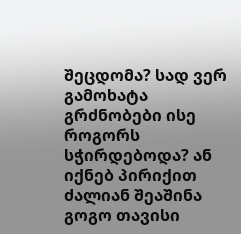შეცდომა? სად ვერ გამოხატა გრძნობები ისე როგორს სჭირდებოდა? ან იქნებ პირიქით ძალიან შეაშინა გოგო თავისი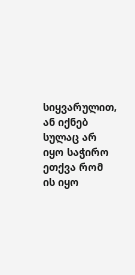სიყვარულით, ან იქნებ სულაც არ იყო საჭირო ეთქვა რომ ის იყო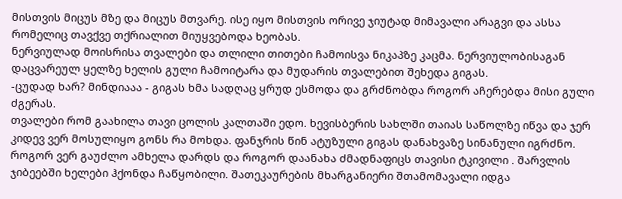მისთვის მიცუს მზე და მიცუს მთვარე. ისე იყო მისთვის ორივე ჯიუტად მიმავალი არაგვი და ასსა რომელიც თავქვე თქრიალით მიუყვებოდა ხეობას.
ნერვიულად მოისრისა თვალები და თლილი თითები ჩამოისვა ნიკაპზე კაცმა. ნერვიულობისაგან დაცვარეულ ყელზე ხელის გული ჩამოიტარა და მუდარის თვალებით შეხედა გიგას.
-ცუდად ხარ? მინდიააა - გიგას ხმა სადღაც ყრუდ ესმოდა და გრძნობდა როგორ აჩერებდა მისი გული ძგერას.
თვალები რომ გაახილა თავი ცოლის კალთაში ედო. ხევისბერის სახლში თაიას საწოლზე იწვა და ჯერ კიდევ ვერ მოსულიყო გონს რა მოხდა. ფანჯრის წინ ატუზული გიგას დანახვაზე სინანული იგრძნო. როგორ ვერ გაუძლო ამხელა დარდს და როგორ დაანახა ძმადნაფიცს თავისი ტკივილი . შარვლის ჯიბეებში ხელები ჰქონდა ჩაწყობილი. შათეკაურების მხარგანიერი შთამომავალი იდგა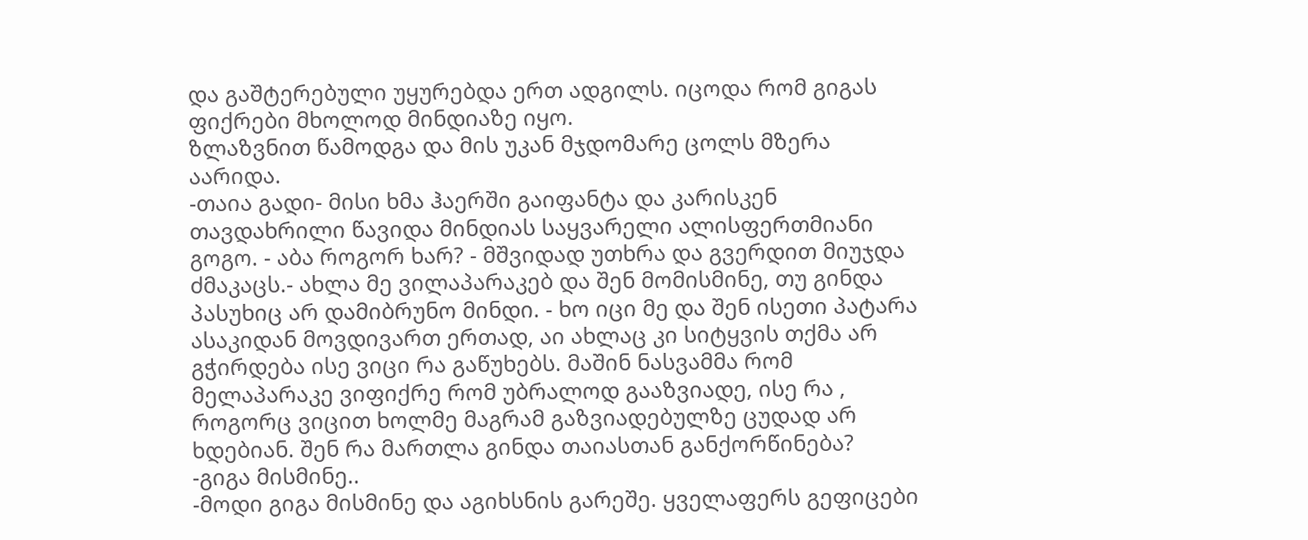და გაშტერებული უყურებდა ერთ ადგილს. იცოდა რომ გიგას ფიქრები მხოლოდ მინდიაზე იყო.
ზლაზვნით წამოდგა და მის უკან მჯდომარე ცოლს მზერა აარიდა.
-თაია გადი- მისი ხმა ჰაერში გაიფანტა და კარისკენ თავდახრილი წავიდა მინდიას საყვარელი ალისფერთმიანი გოგო. - აბა როგორ ხარ? - მშვიდად უთხრა და გვერდით მიუჯდა ძმაკაცს.- ახლა მე ვილაპარაკებ და შენ მომისმინე, თუ გინდა პასუხიც არ დამიბრუნო მინდი. - ხო იცი მე და შენ ისეთი პატარა ასაკიდან მოვდივართ ერთად, აი ახლაც კი სიტყვის თქმა არ გჭირდება ისე ვიცი რა გაწუხებს. მაშინ ნასვამმა რომ მელაპარაკე ვიფიქრე რომ უბრალოდ გააზვიადე, ისე რა , როგორც ვიცით ხოლმე მაგრამ გაზვიადებულზე ცუდად არ ხდებიან. შენ რა მართლა გინდა თაიასთან განქორწინება?
-გიგა მისმინე..
-მოდი გიგა მისმინე და აგიხსნის გარეშე. ყველაფერს გეფიცები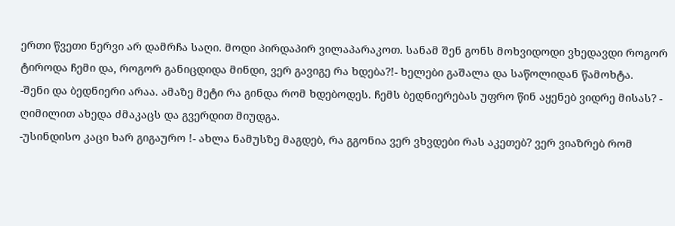ერთი წვეთი ნერვი არ დამრჩა საღი. მოდი პირდაპირ ვილაპარაკოთ. სანამ შენ გონს მოხვიდოდი ვხედავდი როგორ ტიროდა ჩემი და, როგორ განიცდიდა მინდი, ვერ გავიგე რა ხდება?!- ხელები გაშალა და საწოლიდან წამოხტა.
-შენი და ბედნიერი არაა. ამაზე მეტი რა გინდა რომ ხდებოდეს. ჩემს ბედნიერებას უფრო წინ აყენებ ვიდრე მისას? - ღიმილით ახედა ძმაკაცს და გვერდით მიუდგა.
-უსინდისო კაცი ხარ გიგაურო !- ახლა ნამუსზე მაგდებ, რა გგონია ვერ ვხვდები რას აკეთებ? ვერ ვიაზრებ რომ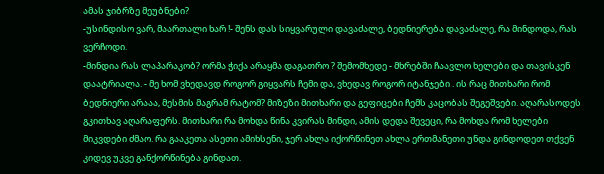ამას ჯიბრზე მეუბნები?
-უსინდისო ვარ, მაართალი ხარ !- შენს დას სიყვარული დავაძალე, ბედნიერება დავაძალე, რა მინდოდა, რას ვერჩოდი.
-მინდია რას ლაპარაკობ? ორმა ჭიქა არაყმა დაგათრო ? შემომხედე - მხრებში ჩაავლო ხელები და თავისკენ დაატრიალა. - მე ხომ ვხედავდ როგორ გიყვარს ჩემი და, ვხედავ როგორ იტანჯები . ის რაც მითხარი რომ ბედნიერი არააა, მესმის მაგრამ რატომ? მიზეზი მითხარი და გეფიცები ჩემს კაცობას შეგეშვები. აღარასოდეს გკითხავ აღარაფერს. მითხარი რა მოხდა წინა კვირას მინდი, ამის დედა შევეცი, რა მოხდა რომ ხელები მიკვდები ძმაო. რა გააკეთა ასეთი ამიხსენი, ჯერ ახლა იქორწინეთ ახლა ერთმანეთი უნდა გინდოდეთ თქვენ კიდევ უკვე განქორწინება გინდათ.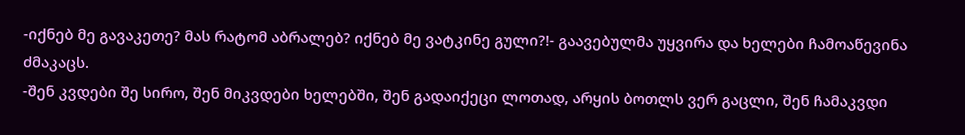-იქნებ მე გავაკეთე? მას რატომ აბრალებ? იქნებ მე ვატკინე გული?!- გაავებულმა უყვირა და ხელები ჩამოაწევინა ძმაკაცს.
-შენ კვდები შე სირო, შენ მიკვდები ხელებში, შენ გადაიქეცი ლოთად, არყის ბოთლს ვერ გაცლი, შენ ჩამაკვდი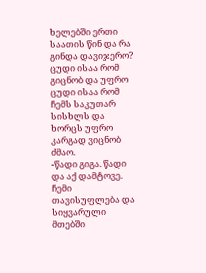ხელებში ერთი საათის წინ და რა გინდა დავიჯერო? ცუდი ისაა რომ გიცნობ და უფრო ცუდი ისაა რომ ჩემს საკუთარ სისხლს და ხორცს უფრო კარგად ვიცნობ ძმაო.
-წადი გიგა. წადი და აქ დამტოვე. ჩემი თავისუფლება და სიყვარული მთებში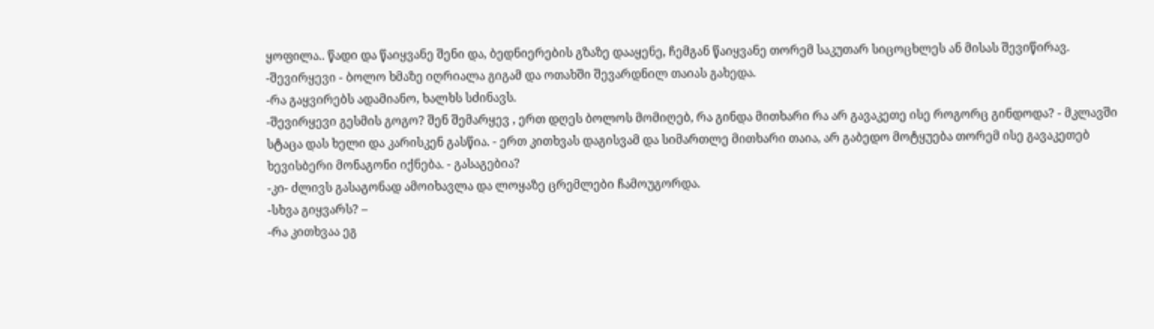ყოფილა.. წადი და წაიყვანე შენი და, ბედნიერების გზაზე დააყენე, ჩემგან წაიყვანე თორემ საკუთარ სიცოცხლეს ან მისას შევიწირავ.
-შევირყევი - ბოლო ხმაზე იღრიალა გიგამ და ოთახში შევარდნილ თაიას გახედა.
-რა გაყვირებს ადამიანო, ხალხს სძინავს.
-შევირყევი გესმის გოგო? შენ შემარყევ , ერთ დღეს ბოლოს მომიღებ, რა გინდა მითხარი რა არ გავაკეთე ისე როგორც გინდოდა? - მკლავში სტაცა დას ხელი და კარისკენ გასწია. - ერთ კითხვას დაგისვამ და სიმართლე მითხარი თაია, არ გაბედო მოტყუება თორემ ისე გავაკეთებ ხევისბერი მონაგონი იქნება. - გასაგებია?
-კი- ძლივს გასაგონად ამოიხავლა და ლოყაზე ცრემლები ჩამოუგორდა.
-სხვა გიყვარს? –
-რა კითხვაა ეგ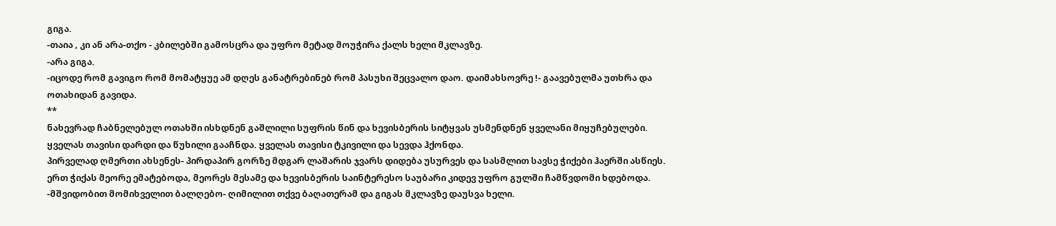გიგა.
-თაია , კი ან არა-თქო - კბილებში გამოსცრა და უფრო მეტად მოუჭირა ქალს ხელი მკლავზე.
-არა გიგა.
-იცოდე რომ გავიგო რომ მომატყუე ამ დღეს განატრებინებ რომ პასუხი შეცვალო დაო. დაიმახსოვრე !- გაავებულმა უთხრა და ოთახიდან გავიდა.
**
ნახევრად ჩაბნელებულ ოთახში ისხდნენ გაშლილი სუფრის წინ და ხევისბერის სიტყვას უსმენდნენ ყველანი მიყუჩებულები. ყველას თავისი დარდი და წუხილი გააჩნდა. ყველას თავისი ტკივილი და სევდა ჰქონდა.
პირველად ღმერთი ახსენეს- პირდაპირ გორზე მდგარ ლაშარის ჯვარს დიდება უსურვეს და სასმლით სავსე ჭიქები ჰაერში ასწიეს.
ერთ ჭიქას მეორე ემატებოდა, მეორეს მესამე და ხევისბერის საინტერესო საუბარი კიდევ უფრო გულში ჩამწვდომი ხდებოდა.
-მშვიდობით მომიხველით ბალღებო- ღიმილით თქვე ბაღათერამ და გიგას მკლავზე დაუსვა ხელი.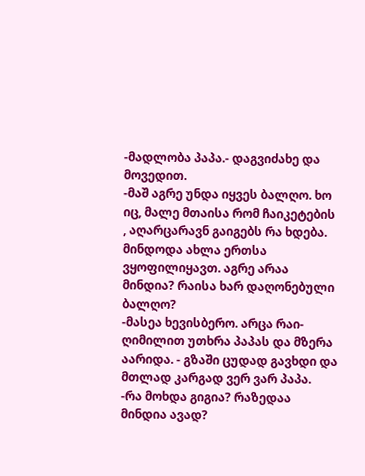-მადლობა პაპა.- დაგვიძახე და მოვედით.
-მაშ აგრე უნდა იყვეს ბალღო. ხო იც, მალე მთაისა რომ ჩაიკეტების , აღარცარავნ გაიგებს რა ხდება. მინდოდა ახლა ერთსა ვყოფილიყავთ. აგრე არაა მინდია? რაისა ხარ დაღონებული ბალღო?
-მასეა ხევისბერო. არცა რაი- ღიმილით უთხრა პაპას და მზერა აარიდა. - გზაში ცუდად გავხდი და მთლად კარგად ვერ ვარ პაპა.
-რა მოხდა გიგია? რაზედაა მინდია ავად?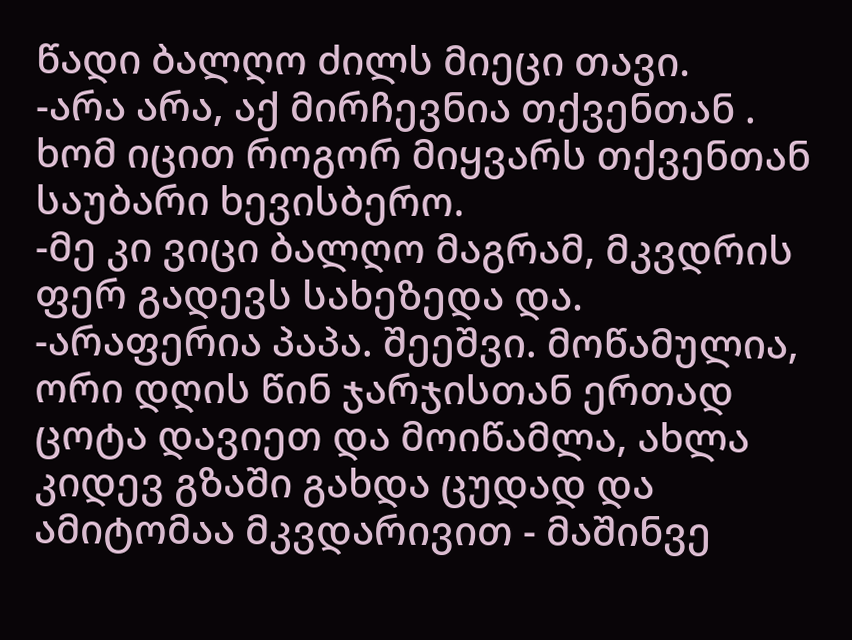წადი ბალღო ძილს მიეცი თავი.
-არა არა, აქ მირჩევნია თქვენთან . ხომ იცით როგორ მიყვარს თქვენთან საუბარი ხევისბერო.
-მე კი ვიცი ბალღო მაგრამ, მკვდრის ფერ გადევს სახეზედა და.
-არაფერია პაპა. შეეშვი. მოწამულია, ორი დღის წინ ჯარჯისთან ერთად ცოტა დავიეთ და მოიწამლა, ახლა კიდევ გზაში გახდა ცუდად და ამიტომაა მკვდარივით - მაშინვე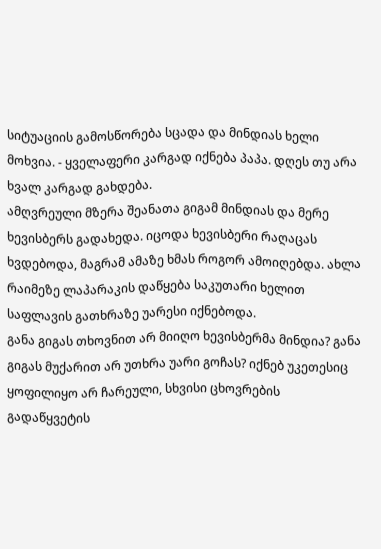სიტუაციის გამოსწორება სცადა და მინდიას ხელი მოხვია. - ყველაფერი კარგად იქნება პაპა. დღეს თუ არა ხვალ კარგად გახდება.
ამღვრეული მზერა შეანათა გიგამ მინდიას და მერე ხევისბერს გადახედა. იცოდა ხევისბერი რაღაცას ხვდებოდა, მაგრამ ამაზე ხმას როგორ ამოიღებდა. ახლა რაიმეზე ლაპარაკის დაწყება საკუთარი ხელით საფლავის გათხრაზე უარესი იქნებოდა.
განა გიგას თხოვნით არ მიიღო ხევისბერმა მინდია? განა გიგას მუქარით არ უთხრა უარი გოჩას? იქნებ უკეთესიც ყოფილიყო არ ჩარეული, სხვისი ცხოვრების გადაწყვეტის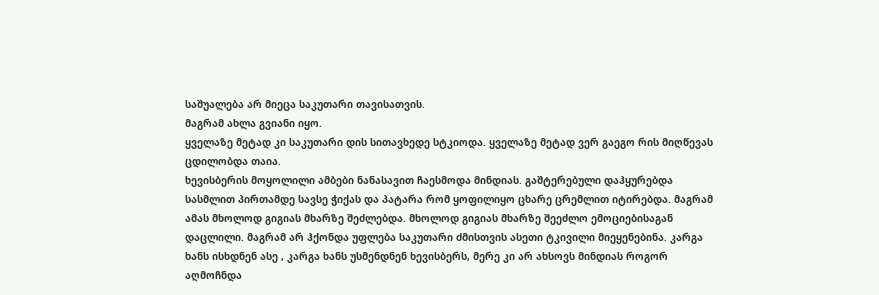საშუალება არ მიეცა საკუთარი თავისათვის.
მაგრამ ახლა გვიანი იყო.
ყველაზე მეტად კი საკუთარი დის სითავხედე სტკიოდა. ყველაზე მეტად ვერ გაეგო რის მიღწევას ცდილობდა თაია.
ხევისბერის მოყოლილი ამბები ნანასავით ჩაესმოდა მინდიას. გაშტერებული დაჰყურებდა სასმლით პირთამდე სავსე ჭიქას და პატარა რომ ყოფილიყო ცხარე ცრემლით იტირებდა. მაგრამ ამას მხოლოდ გიგიას მხარზე შეძლებდა. მხოლოდ გიგიას მხარზე შეეძლო ემოციებისაგან დაცლილი. მაგრამ არ ჰქონდა უფლება საკუთარი ძმისთვის ასეთი ტკივილი მიეყენებინა. კარგა ხანს ისხდნენ ასე , კარგა ხანს უსმენდნენ ხევისბერს, მერე კი არ ახსოვს მინდიას როგორ აღმოჩნდა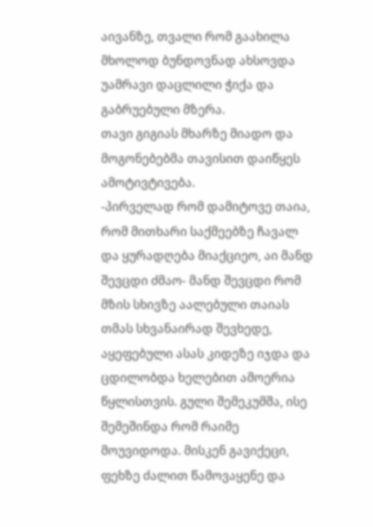აივანზე, თვალი რომ გაახილა მხოლოდ ბუნდოვნად ახსოვდა უამრავი დაცლილი ჭიქა და გაბრუებული მზერა.
თავი გიგიას მხარზე მიადო და მოგონებებმა თავისით დაიწყეს ამოტივტივება.
-პირველად რომ დამიტოვე თაია, რომ მითხარი საქმეებზე ჩავალ და ყურადღება მიაქციეო, აი მანდ შევცდი ძმაო- მანდ შევცდი რომ მზის სხივზე აალებული თაიას თმას სხვანაირად შევხედე, აყეფებული ასას კიდეზე იჯდა და ცდილობდა ხელებით ამოერია წყლისთვის. გული შემეკუმშა, ისე შემეშინდა რომ რაიმე მოუვიდოდა. მისკენ გავიქეცი, ფეხზე ძალით წამოვაყენე და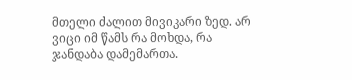მთელი ძალით მივიკარი ზედ. არ ვიცი იმ წამს რა მოხდა, რა ჯანდაბა დამემართა.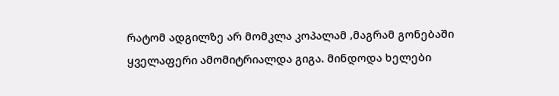რატომ ადგილზე არ მომკლა კოპალამ ,მაგრამ გონებაში ყველაფერი ამომიტრიალდა გიგა. მინდოდა ხელები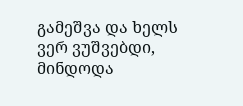გამეშვა და ხელს ვერ ვუშვებდი, მინდოდა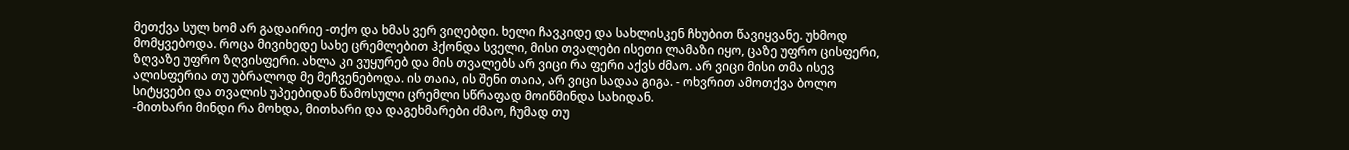მეთქვა სულ ხომ არ გადაირიე -თქო და ხმას ვერ ვიღებდი. ხელი ჩავკიდე და სახლისკენ ჩხუბით წავიყვანე. უხმოდ მომყვებოდა. როცა მივიხედე სახე ცრემლებით ჰქონდა სველი, მისი თვალები ისეთი ლამაზი იყო, ცაზე უფრო ცისფერი, ზღვაზე უფრო ზღვისფერი. ახლა კი ვუყურებ და მის თვალებს არ ვიცი რა ფერი აქვს ძმაო. არ ვიცი მისი თმა ისევ ალისფერია თუ უბრალოდ მე მეჩვენებოდა. ის თაია, ის შენი თაია, არ ვიცი სადაა გიგა. - ოხვრით ამოთქვა ბოლო სიტყვები და თვალის უპეებიდან წამოსული ცრემლი სწრაფად მოიწმინდა სახიდან.
-მითხარი მინდი რა მოხდა, მითხარი და დაგეხმარები ძმაო, ჩუმად თუ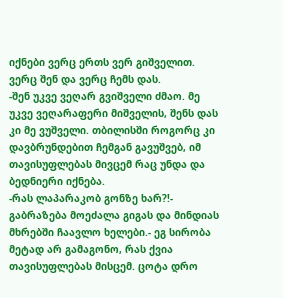იქნები ვერც ერთს ვერ გიშველით. ვერც შენ და ვერც ჩემს დას.
-შენ უკვე ვეღარ გვიშველი ძმაო. მე უკვე ვეღარაფერი მიშველის, შენს დას კი მე ვუშველი. თბილისში როგორც კი დავბრუნდებით ჩემგან გავუშვებ, იმ თავისუფლებას მივცემ რაც უნდა და ბედნიერი იქნება.
-რას ლაპარაკობ გონზე ხარ?!- გაბრაზება მოეძალა გიგას და მინდიას მხრებში ჩაავლო ხელები.- ეგ სირობა მეტად არ გამაგონო, რას ქვია თავისუფლებას მისცემ. ცოტა დრო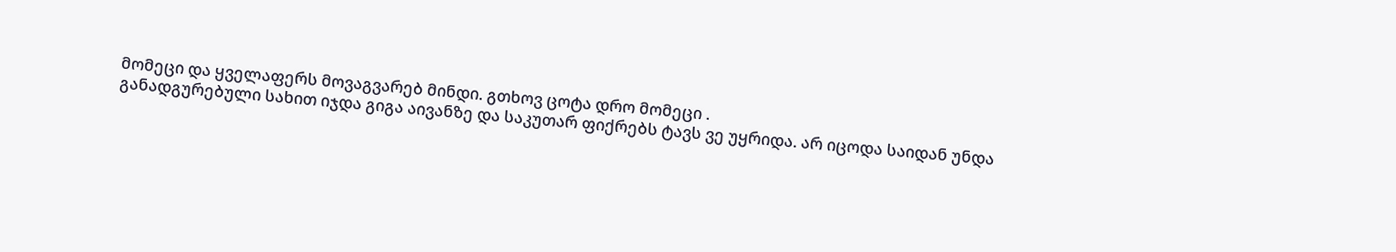მომეცი და ყველაფერს მოვაგვარებ მინდი. გთხოვ ცოტა დრო მომეცი .
განადგურებული სახით იჯდა გიგა აივანზე და საკუთარ ფიქრებს ტავს ვე უყრიდა. არ იცოდა საიდან უნდა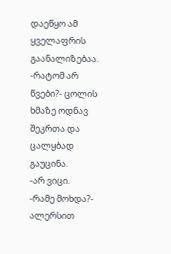დაეწყო ამ ყველაფრის გაანალიზებაა.
-რატომ არ წვები?- ცოლის ხმაზე ოდნავ შეკრთა და ცალყბად გაუცინა.
-არ ვიცი.
-რამე მოხდა?- ალერსით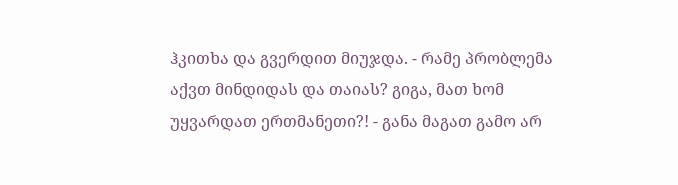ჰკითხა და გვერდით მიუჯდა. - რამე პრობლემა აქვთ მინდიდას და თაიას? გიგა, მათ ხომ უყვარდათ ერთმანეთი?! - განა მაგათ გამო არ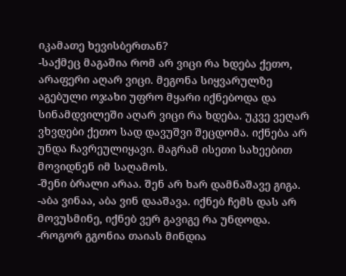იკამათე ხევისბერთან?
-საქმეც მაგაშია რომ არ ვიცი რა ხდება ქეთო, არაფერი აღარ ვიცი. მეგონა სიყვარულზე აგებული ოჯახი უფრო მყარი იქნებოდა და სინამდვილეში აღარ ვიცი რა ხდება. უკვე ვეღარ ვხვდები ქეთო სად დავუშვი შეცდომა. იქნება არ უნდა ჩავრეულიყავი. მაგრამ ისეთი სახეებით მოვიდნენ იმ საღამოს.
-შენი ბრალი არაა. შენ არ ხარ დამნაშავე გიგა.
-აბა ვინაა, აბა ვინ დააშავა. იქნებ ჩემს დას არ მოვუსმინე, იქნებ ვერ გავიგე რა უნდოდა.
-როგორ გგონია თაიას მინდია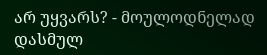არ უყვარს? - მოულოდნელად დასმულ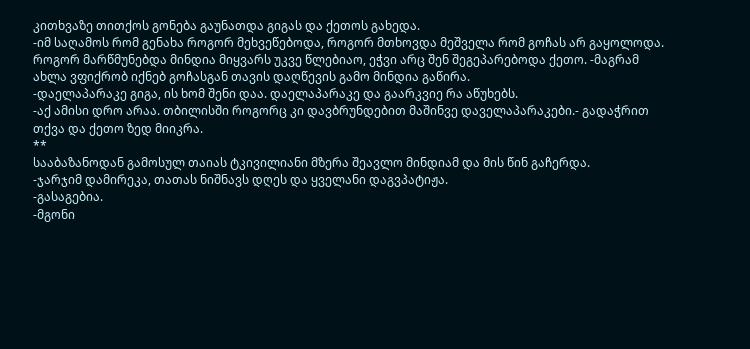კითხვაზე თითქოს გონება გაუნათდა გიგას და ქეთოს გახედა.
-იმ საღამოს რომ გენახა როგორ მეხვეწებოდა, როგორ მთხოვდა მეშველა რომ გოჩას არ გაყოლოდა. როგორ მარწმუნებდა მინდია მიყვარს უკვე წლებიაო, ეჭვი არც შენ შეგეპარებოდა ქეთო. -მაგრამ ახლა ვფიქრობ იქნებ გოჩასგან თავის დაღწევის გამო მინდია გაწირა.
-დაელაპარაკე გიგა, ის ხომ შენი დაა. დაელაპარაკე და გაარკვიე რა აწუხებს.
-აქ ამისი დრო არაა. თბილისში როგორც კი დავბრუნდებით მაშინვე დაველაპარაკები.- გადაჭრით თქვა და ქეთო ზედ მიიკრა.
**
სააბაზანოდან გამოსულ თაიას ტკივილიანი მზერა შეავლო მინდიამ და მის წინ გაჩერდა.
-ჯარჯიმ დამირეკა, თათას ნიშნავს დღეს და ყველანი დაგვპატიჟა.
-გასაგებია.
-მგონი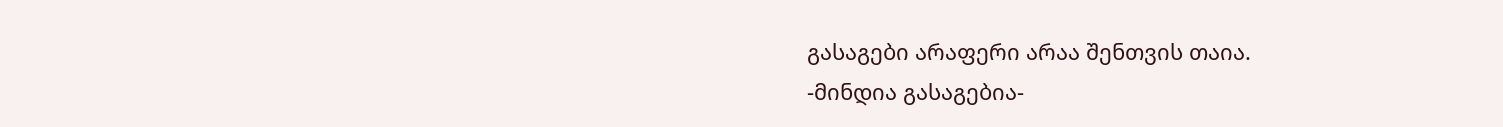გასაგები არაფერი არაა შენთვის თაია.
-მინდია გასაგებია-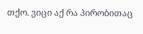თქო. ვიცი აქ რა პირობითაც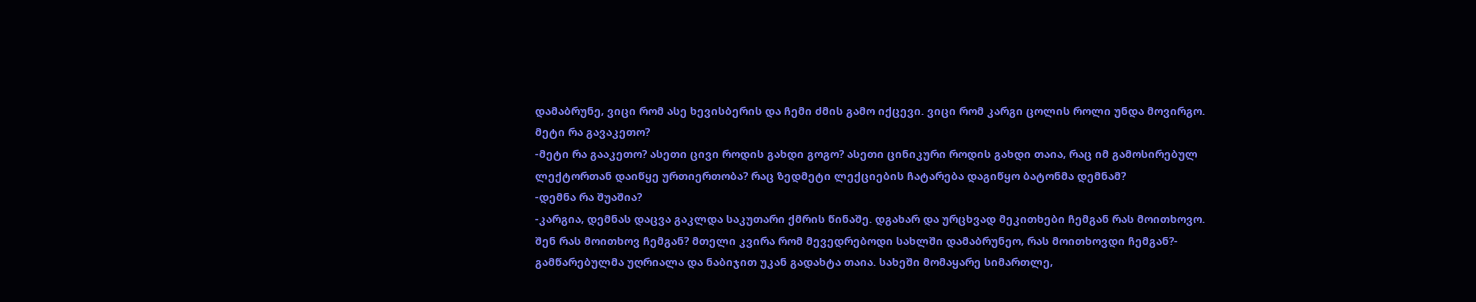დამაბრუნე, ვიცი რომ ასე ხევისბერის და ჩემი ძმის გამო იქცევი. ვიცი რომ კარგი ცოლის როლი უნდა მოვირგო. მეტი რა გავაკეთო?
-მეტი რა გააკეთო? ასეთი ცივი როდის გახდი გოგო? ასეთი ცინიკური როდის გახდი თაია, რაც იმ გამოსირებულ ლექტორთან დაიწყე ურთიერთობა? რაც ზედმეტი ლექციების ჩატარება დაგიწყო ბატონმა დემნამ?
-დემნა რა შუაშია?
-კარგია, დემნას დაცვა გაკლდა საკუთარი ქმრის წინაშე. დგახარ და ურცხვად მეკითხები ჩემგან რას მოითხოვო. შენ რას მოითხოვ ჩემგან? მთელი კვირა რომ მევედრებოდი სახლში დამაბრუნეო, რას მოითხოვდი ჩემგან?- გამწარებულმა უღრიალა და ნაბიჯით უკან გადახტა თაია. სახეში მომაყარე სიმართლე,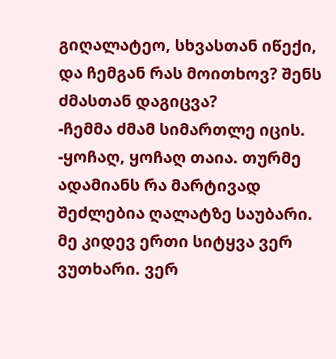გიღალატეო, სხვასთან იწექი, და ჩემგან რას მოითხოვ? შენს ძმასთან დაგიცვა?
-ჩემმა ძმამ სიმართლე იცის.
-ყოჩაღ, ყოჩაღ თაია. თურმე ადამიანს რა მარტივად შეძლებია ღალატზე საუბარი. მე კიდევ ერთი სიტყვა ვერ ვუთხარი. ვერ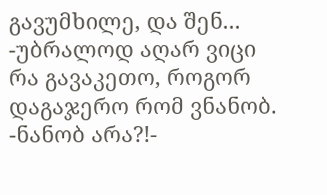გავუმხილე, და შენ...
-უბრალოდ აღარ ვიცი რა გავაკეთო, როგორ დაგაჯერო რომ ვნანობ.
-ნანობ არა?!-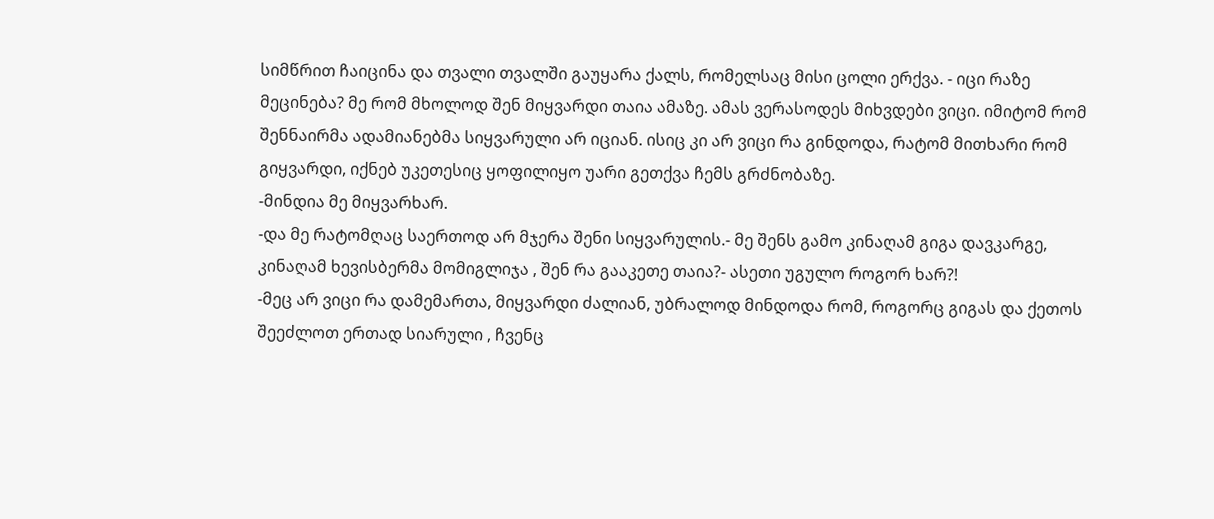სიმწრით ჩაიცინა და თვალი თვალში გაუყარა ქალს, რომელსაც მისი ცოლი ერქვა. - იცი რაზე მეცინება? მე რომ მხოლოდ შენ მიყვარდი თაია ამაზე. ამას ვერასოდეს მიხვდები ვიცი. იმიტომ რომ შენნაირმა ადამიანებმა სიყვარული არ იციან. ისიც კი არ ვიცი რა გინდოდა, რატომ მითხარი რომ გიყვარდი, იქნებ უკეთესიც ყოფილიყო უარი გეთქვა ჩემს გრძნობაზე.
-მინდია მე მიყვარხარ.
-და მე რატომღაც საერთოდ არ მჯერა შენი სიყვარულის.- მე შენს გამო კინაღამ გიგა დავკარგე, კინაღამ ხევისბერმა მომიგლიჯა , შენ რა გააკეთე თაია?- ასეთი უგულო როგორ ხარ?!
-მეც არ ვიცი რა დამემართა, მიყვარდი ძალიან, უბრალოდ მინდოდა რომ, როგორც გიგას და ქეთოს შეეძლოთ ერთად სიარული , ჩვენც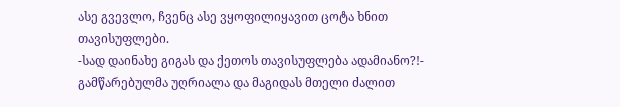ასე გვევლო, ჩვენც ასე ვყოფილიყავით ცოტა ხნით თავისუფლები.
-სად დაინახე გიგას და ქეთოს თავისუფლება ადამიანო?!- გამწარებულმა უღრიალა და მაგიდას მთელი ძალით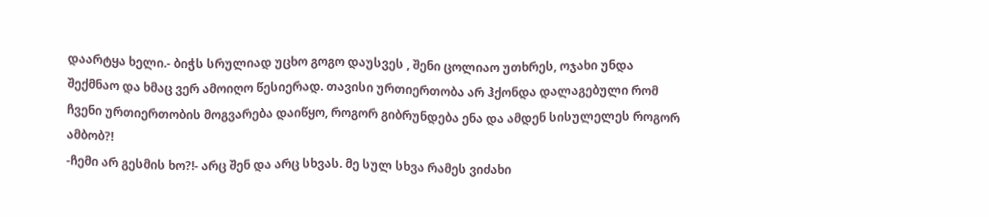დაარტყა ხელი.- ბიჭს სრულიად უცხო გოგო დაუსვეს , შენი ცოლიაო უთხრეს, ოჯახი უნდა შექმნაო და ხმაც ვერ ამოიღო წესიერად. თავისი ურთიერთობა არ ჰქონდა დალაგებული რომ ჩვენი ურთიერთობის მოგვარება დაიწყო, როგორ გიბრუნდება ენა და ამდენ სისულელეს როგორ ამბობ?!
-ჩემი არ გესმის ხო?!- არც შენ და არც სხვას. მე სულ სხვა რამეს ვიძახი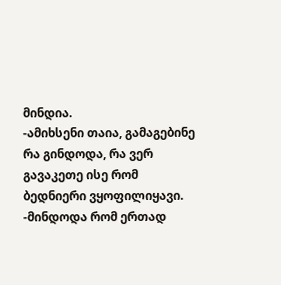მინდია.
-ამიხსენი თაია, გამაგებინე რა გინდოდა, რა ვერ გავაკეთე ისე რომ ბედნიერი ვყოფილიყავი.
-მინდოდა რომ ერთად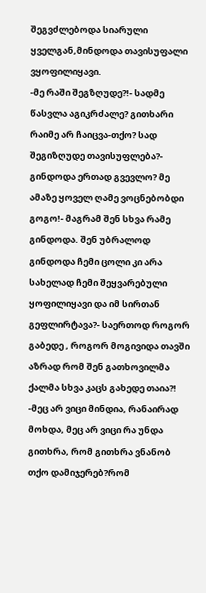შეგვძლებოდა სიარული ყველგან,მინდოდა თავისუფალი ვყოფილიყავი.
-მე რაში შეგზღუდე?!- სადმე წასვლა აგიკრძალე? გითხარი რაიმე არ ჩაიცვა-თქო? სად შეგიზღუდე თავისუფლება?- გინდოდა ერთად გვევლო? მე ამაზე ყოველ ღამე ვოცნებობდი გოგო!- მაგრამ შენ სხვა რამე გინდოდა. შენ უბრალოდ გინდოდა ჩემი ცოლი კი არა სახელად ჩემი შეყვარებული ყოფილიყავი და იმ სირთან გეფლირტავა?- საერთოდ როგორ გაბედე , როგორ მოგივიდა თავში აზრად რომ შენ გათხოვილმა ქალმა სხვა კაცს გახედე თაია?!
-მეც არ ვიცი მინდია, რანაირად მოხდა, მეც არ ვიცი რა უნდა გითხრა, რომ გითხრა ვნანობ თქო დამიჯერებ?რომ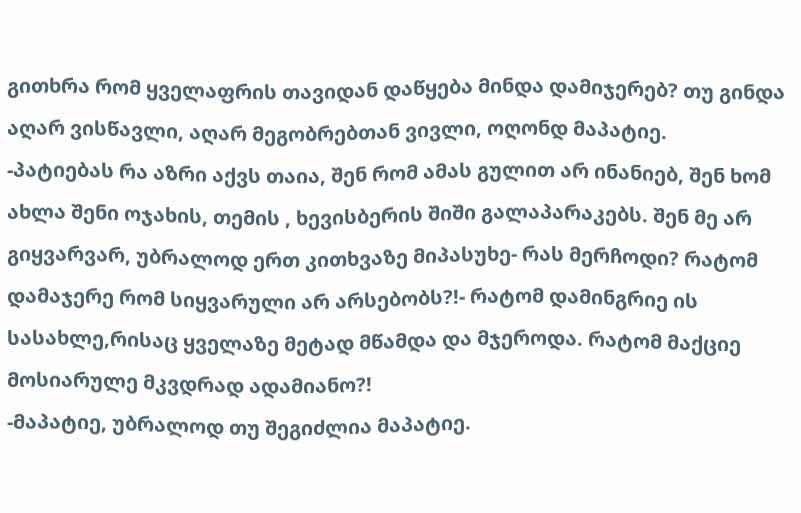გითხრა რომ ყველაფრის თავიდან დაწყება მინდა დამიჯერებ? თუ გინდა აღარ ვისწავლი, აღარ მეგობრებთან ვივლი, ოღონდ მაპატიე.
-პატიებას რა აზრი აქვს თაია, შენ რომ ამას გულით არ ინანიებ, შენ ხომ ახლა შენი ოჯახის, თემის , ხევისბერის შიში გალაპარაკებს. შენ მე არ გიყვარვარ, უბრალოდ ერთ კითხვაზე მიპასუხე- რას მერჩოდი? რატომ დამაჯერე რომ სიყვარული არ არსებობს?!- რატომ დამინგრიე ის სასახლე,რისაც ყველაზე მეტად მწამდა და მჯეროდა. რატომ მაქციე მოსიარულე მკვდრად ადამიანო?!
-მაპატიე, უბრალოდ თუ შეგიძლია მაპატიე.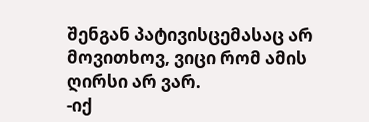შენგან პატივისცემასაც არ მოვითხოვ, ვიცი რომ ამის ღირსი არ ვარ.
-იქ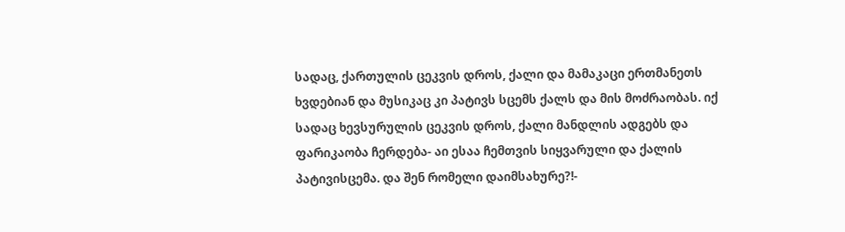სადაც, ქართულის ცეკვის დროს, ქალი და მამაკაცი ერთმანეთს ხვდებიან და მუსიკაც კი პატივს სცემს ქალს და მის მოძრაობას. იქ სადაც ხევსურულის ცეკვის დროს, ქალი მანდლის ადგებს და ფარიკაობა ჩერდება- აი ესაა ჩემთვის სიყვარული და ქალის პატივისცემა. და შენ რომელი დაიმსახურე?!-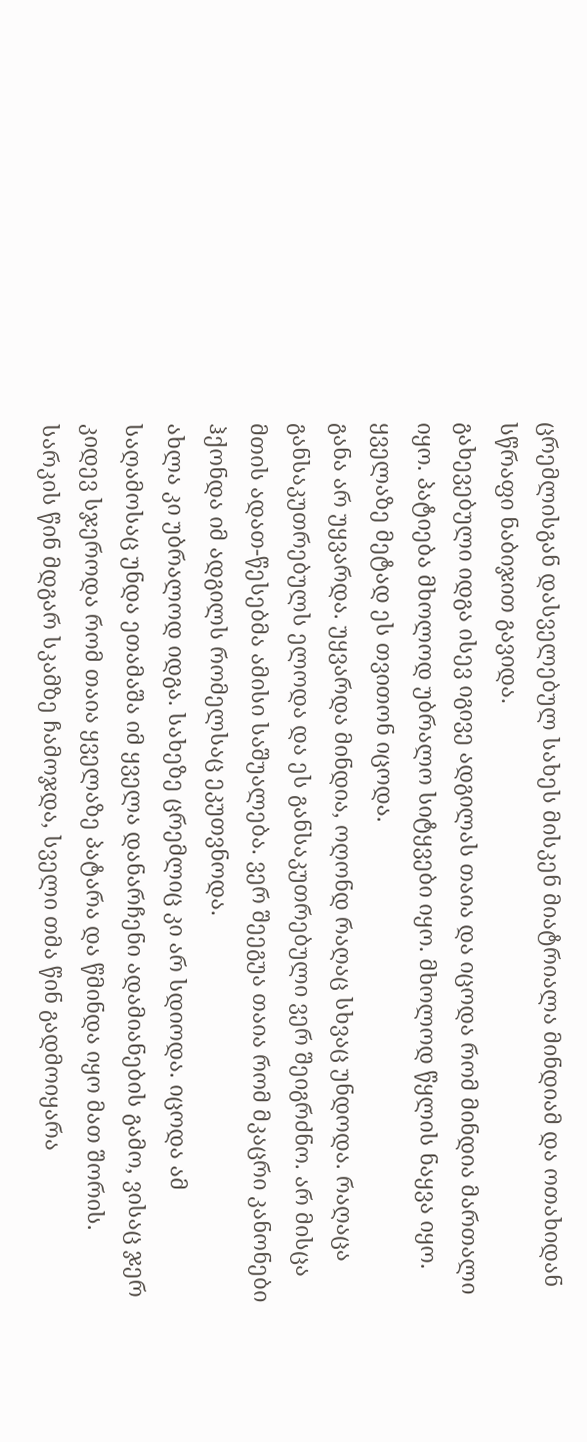ცრემლისგან დასველებულ სახეს მისკენ მიატრიალა მინდიამ და ოთახიდან სწრაფი ნაბიჯით გავიდა.
გახევებული იდგა ისევ იგივე ადგილას თაია და იცოდა რომ მინდია მართალი იყო. პატიება მხოლოდ უბრალო სიტყვები იყო. მხოლოდ წყლის ნაყვა იყო. ყველაზე მეტად ეს თვითონ იცოდა.
განა არ უყვარდა. უყვარდა მინდია, ოღონდ რაღაც სხვაც უნდოდა. რაღაცა განსაკუთრებულს ელოდა და ეს განსაკუთრებული ვერ შეიგრძნო. არ მისცა მთის ადათ-წესებმა ამისი საშუალება. ვერ შეეგუა თაია რომ მკაცრი კანონები ჰქონდა იმ ადგილს რომელსაც ეკუთვნოდა.
ახლა კი უბრალოდ იდგა. სახეზე ცრემლიც კი არ სდიოდა. იცოდა ამ საღამოსაც უნდა ეთამაშა იმ ყველა დანარჩენი ადამიანების გამო, ვისაც ჯერ კიდევ სჯეროდა რომ თაია ყველაზე პატარა და წმინდა იყო მათ შორის.
სარკის წინ მდგარ სკამზე ჩამოჯდა, სველი თმა წინ გადმოიყარა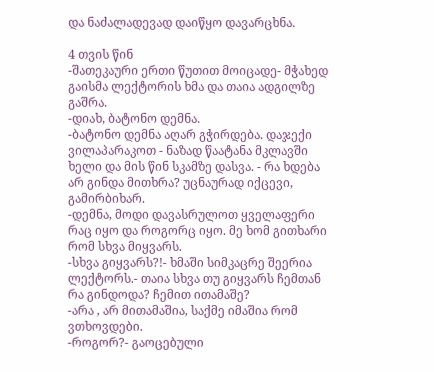და ნაძალადევად დაიწყო დავარცხნა.

4 თვის წინ
-შათეკაური ერთი წუთით მოიცადე- მჭახედ გაისმა ლექტორის ხმა და თაია ადგილზე გაშრა.
-დიახ, ბატონო დემნა.
-ბატონო დემნა აღარ გჭირდება. დაჯექი ვილაპარაკოთ - ნაზად წაატანა მკლავში ხელი და მის წინ სკამზე დასვა. - რა ხდება არ გინდა მითხრა? უცნაურად იქცევი, გამირბიხარ.
-დემნა, მოდი დავასრულოთ ყველაფერი რაც იყო და როგორც იყო. მე ხომ გითხარი რომ სხვა მიყვარს.
-სხვა გიყვარს?!- ხმაში სიმკაცრე შეერია ლექტორს.- თაია სხვა თუ გიყვარს ჩემთან რა გინდოდა? ჩემით ითამაშე?
-არა , არ მითამაშია, საქმე იმაშია რომ ვთხოვდები.
-როგორ?- გაოცებული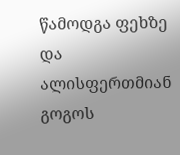წამოდგა ფეხზე და ალისფერთმიან გოგოს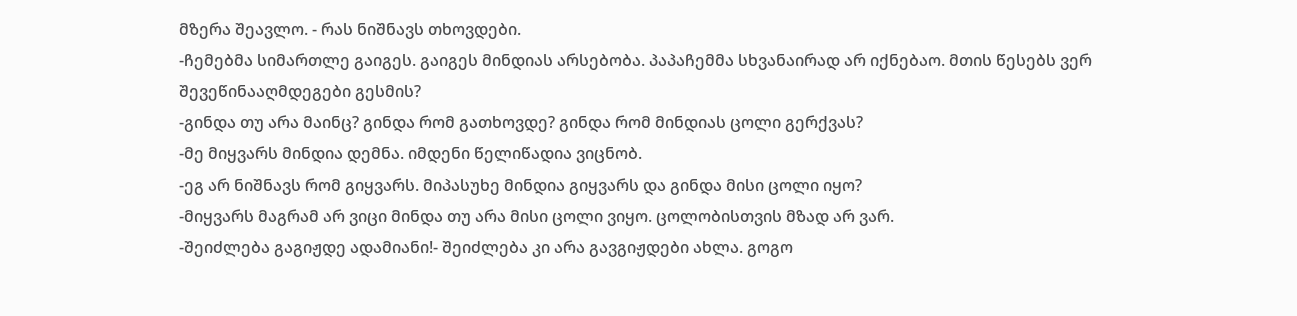მზერა შეავლო. - რას ნიშნავს თხოვდები.
-ჩემებმა სიმართლე გაიგეს. გაიგეს მინდიას არსებობა. პაპაჩემმა სხვანაირად არ იქნებაო. მთის წესებს ვერ შევეწინააღმდეგები გესმის?
-გინდა თუ არა მაინც? გინდა რომ გათხოვდე? გინდა რომ მინდიას ცოლი გერქვას?
-მე მიყვარს მინდია დემნა. იმდენი წელიწადია ვიცნობ.
-ეგ არ ნიშნავს რომ გიყვარს. მიპასუხე მინდია გიყვარს და გინდა მისი ცოლი იყო?
-მიყვარს მაგრამ არ ვიცი მინდა თუ არა მისი ცოლი ვიყო. ცოლობისთვის მზად არ ვარ.
-შეიძლება გაგიჟდე ადამიანი!- შეიძლება კი არა გავგიჟდები ახლა. გოგო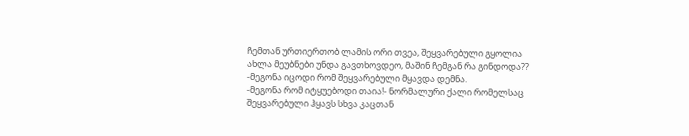ჩემთან ურთიერთობ ლამის ორი თვეა, შეყვარებული გყოლია ახლა მეუბნები უნდა გავთხოვდეო, მაშინ ჩემგან რა გინდოდა??
-მეგონა იცოდი რომ შეყვარებული მყავდა დემნა.
-მეგონა რომ იტყუებოდი თაია!- ნორმალური ქალი რომელსაც შეყვარებული ჰყავს სხვა კაცთან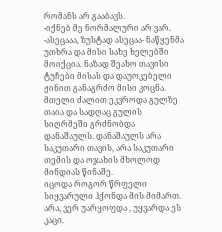რომანს არ გააბავს.
-იქნებ მე ნორმალური არ ვარ.
-ასეცააა, ზუსტად ასეცაა- ნაწყენმა უთხრა და მისი სახე ხელებში მოიქცია. ნაზად შეახო თავისი ტუჩები მისას და დაუოკებელი ჟინით განაგრძო მისი კოცნა.
მთელი ძალით ეკვროდა გულზე თაია და სადღაც გულის სიღრმეში გრძნობდა დანაშაულს. დანაშაულს არა საკუთარი თავის, არა საკუთარი თემის და ოჯახის მხოლოდ მინდიას წინაშე.
იცოდა როგორ წრფელი სიყვარული ჰქონდა მის მიმართ.
არა, ვერ უარყოფდა , უყვარდა ეს კაცი.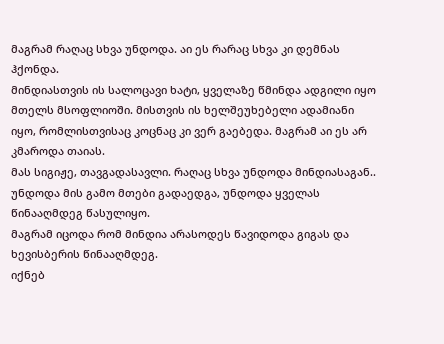მაგრამ რაღაც სხვა უნდოდა. აი ეს რარაც სხვა კი დემნას ჰქონდა.
მინდიასთვის ის სალოცავი ხატი, ყველაზე წმინდა ადგილი იყო მთელს მსოფლიოში. მისთვის ის ხელშეუხებელი ადამიანი იყო, რომლისთვისაც კოცნაც კი ვერ გაებედა. მაგრამ აი ეს არ კმაროდა თაიას.
მას სიგიჟე, თავგადასავლი. რაღაც სხვა უნდოდა მინდიასაგან..
უნდოდა მის გამო მთები გადაედგა, უნდოდა ყველას წინააღმდეგ წასულიყო.
მაგრამ იცოდა რომ მინდია არასოდეს წავიდოდა გიგას და ხევისბერის წინააღმდეგ.
იქნებ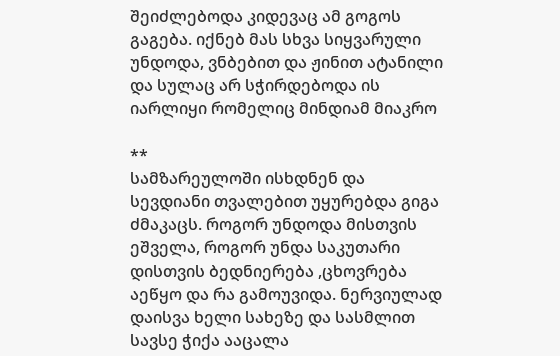შეიძლებოდა კიდევაც ამ გოგოს გაგება. იქნებ მას სხვა სიყვარული უნდოდა, ვნბებით და ჟინით ატანილი და სულაც არ სჭირდებოდა ის იარლიყი რომელიც მინდიამ მიაკრო

**
სამზარეულოში ისხდნენ და სევდიანი თვალებით უყურებდა გიგა ძმაკაცს. როგორ უნდოდა მისთვის ეშველა, როგორ უნდა საკუთარი დისთვის ბედნიერება ,ცხოვრება აეწყო და რა გამოუვიდა. ნერვიულად დაისვა ხელი სახეზე და სასმლით სავსე ჭიქა ააცალა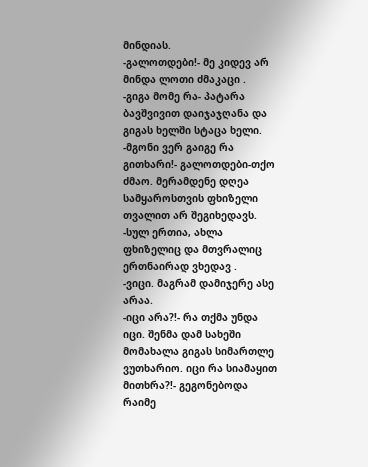მინდიას.
-გალოთდები!- მე კიდევ არ მინდა ლოთი ძმაკაცი .
-გიგა მომე რა- პატარა ბავშვივით დაიჯაჯღანა და გიგას ხელში სტაცა ხელი.
-მგონი ვერ გაიგე რა გითხარი!- გალოთდები-თქო ძმაო. მერამდენე დღეა სამყაროსთვის ფხიზელი თვალით არ შეგიხედავს.
-სულ ერთია, ახლა ფხიზელიც და მთვრალიც ერთნაირად ვხედავ .
-ვიცი. მაგრამ დამიჯერე ასე არაა.
-იცი არა?!- რა თქმა უნდა იცი. შენმა დამ სახეში მომახალა გიგას სიმართლე ვუთხარიო. იცი რა სიამაყით მითხრა?!- გეგონებოდა რაიმე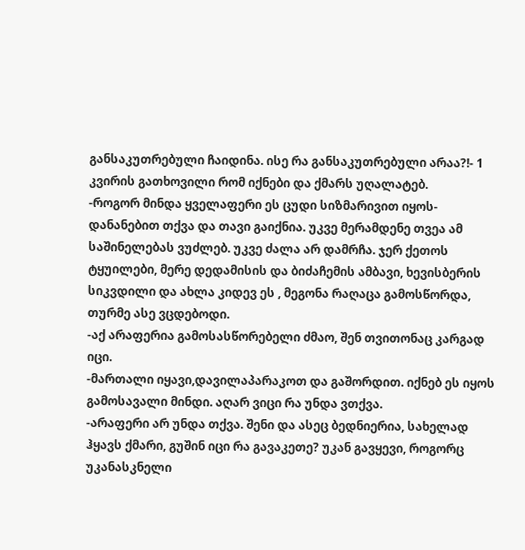განსაკუთრებული ჩაიდინა. ისე რა განსაკუთრებული არაა?!- 1 კვირის გათხოვილი რომ იქნები და ქმარს უღალატებ.
-როგორ მინდა ყველაფერი ეს ცუდი სიზმარივით იყოს- დანანებით თქვა და თავი გაიქნია. უკვე მერამდენე თვეა ამ საშინელებას ვუძლებ. უკვე ძალა არ დამრჩა. ჯერ ქეთოს ტყუილები, მერე დედამისის და ბიძაჩემის ამბავი, ხევისბერის სიკვდილი და ახლა კიდევ ეს , მეგონა რაღაცა გამოსწორდა, თურმე ასე ვცდებოდი.
-აქ არაფერია გამოსასწორებელი ძმაო, შენ თვითონაც კარგად იცი.
-მართალი იყავი,დავილაპარაკოთ და გაშორდით. იქნებ ეს იყოს გამოსავალი მინდი. აღარ ვიცი რა უნდა ვთქვა.
-არაფერი არ უნდა თქვა. შენი და ასეც ბედნიერია, სახელად ჰყავს ქმარი, გუშინ იცი რა გავაკეთე? უკან გავყევი, როგორც უკანასკნელი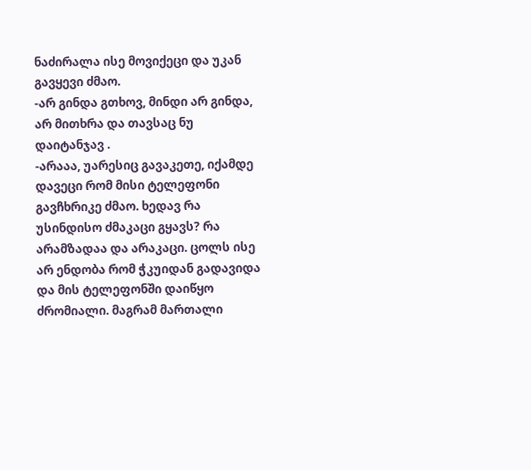ნაძირალა ისე მოვიქეცი და უკან გავყევი ძმაო.
-არ გინდა გთხოვ, მინდი არ გინდა, არ მითხრა და თავსაც ნუ დაიტანჯავ .
-არააა, უარესიც გავაკეთე, იქამდე დავეცი რომ მისი ტელეფონი გავჩხრიკე ძმაო. ხედავ რა უსინდისო ძმაკაცი გყავს? რა არამზადაა და არაკაცი. ცოლს ისე არ ენდობა რომ ჭკუიდან გადავიდა და მის ტელეფონში დაიწყო ძრომიალი. მაგრამ მართალი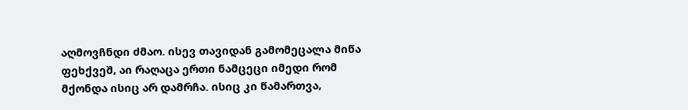აღმოვჩნდი ძმაო. ისევ თავიდან გამომეცალა მიწა ფეხქვეშ, აი რაღაცა ერთი ნამცეცი იმედი რომ მქონდა ისიც არ დამრჩა. ისიც კი წამართვა,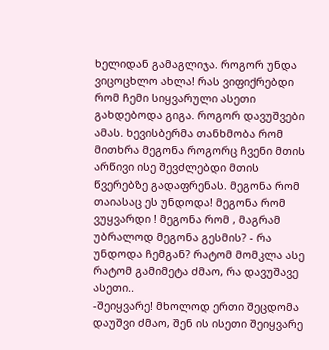ხელიდან გამაგლიჯა. როგორ უნდა ვიცოცხლო ახლა! რას ვიფიქრებდი რომ ჩემი სიყვარული ასეთი გახდებოდა გიგა. როგორ დავუშვები ამას. ხევისბერმა თანხმობა რომ მითხრა მეგონა როგორც ჩვენი მთის არწივი ისე შევძლებდი მთის წვერებზე გადაფრენას. მეგონა რომ თაიასაც ეს უნდოდა! მეგონა რომ ვუყვარდი ! მეგონა რომ , მაგრამ უბრალოდ მეგონა გესმის? - რა უნდოდა ჩემგან? რატომ მომკლა ასე რატომ გამიმეტა ძმაო, რა დავუშავე ასეთი..
-შეიყვარე! მხოლოდ ერთი შეცდომა დაუშვი ძმაო, შენ ის ისეთი შეიყვარე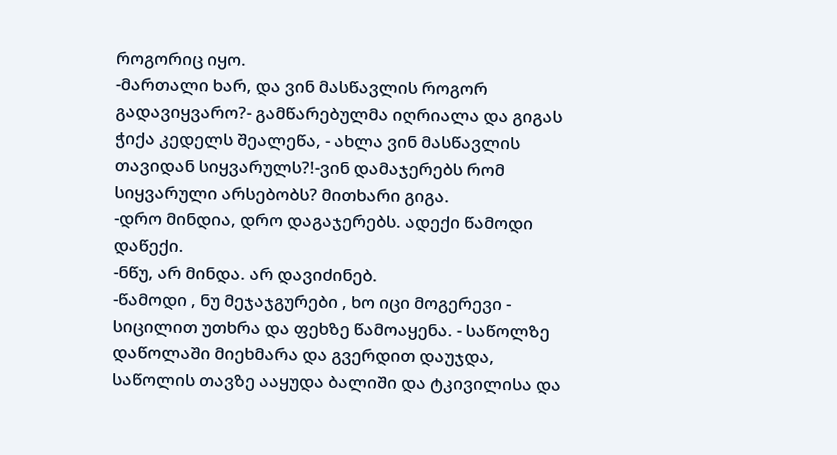როგორიც იყო.
-მართალი ხარ, და ვინ მასწავლის როგორ გადავიყვარო?- გამწარებულმა იღრიალა და გიგას ჭიქა კედელს შეალეწა, - ახლა ვინ მასწავლის თავიდან სიყვარულს?!-ვინ დამაჯერებს რომ სიყვარული არსებობს? მითხარი გიგა.
-დრო მინდია, დრო დაგაჯერებს. ადექი წამოდი დაწექი.
-ნწუ, არ მინდა. არ დავიძინებ.
-წამოდი , ნუ მეჯაჯგურები , ხო იცი მოგერევი - სიცილით უთხრა და ფეხზე წამოაყენა. - საწოლზე დაწოლაში მიეხმარა და გვერდით დაუჯდა, საწოლის თავზე ააყუდა ბალიში და ტკივილისა და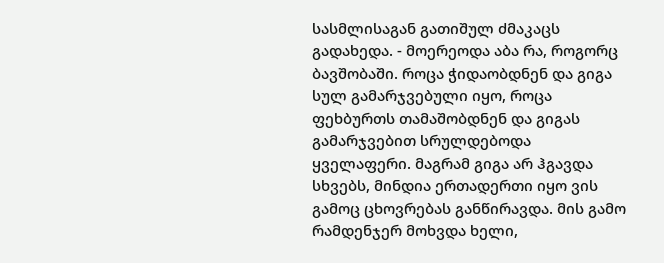სასმლისაგან გათიშულ ძმაკაცს გადახედა. - მოერეოდა აბა რა, როგორც ბავშობაში. როცა ჭიდაობდნენ და გიგა სულ გამარჯვებული იყო, როცა ფეხბურთს თამაშობდნენ და გიგას გამარჯვებით სრულდებოდა ყველაფერი. მაგრამ გიგა არ ჰგავდა სხვებს, მინდია ერთადერთი იყო ვის გამოც ცხოვრებას განწირავდა. მის გამო რამდენჯერ მოხვდა ხელი,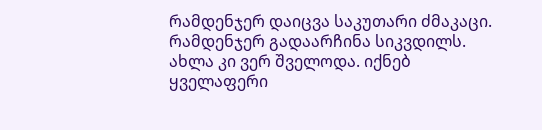რამდენჯერ დაიცვა საკუთარი ძმაკაცი. რამდენჯერ გადაარჩინა სიკვდილს. ახლა კი ვერ შველოდა. იქნებ ყველაფერი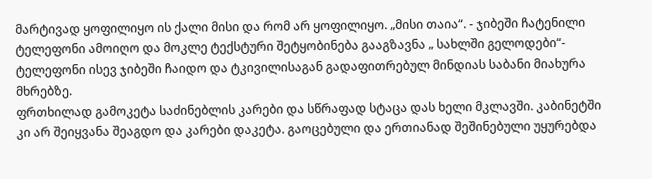მარტივად ყოფილიყო ის ქალი მისი და რომ არ ყოფილიყო. „მისი თაია“. - ჯიბეში ჩატენილი ტელეფონი ამოიღო და მოკლე ტექსტური შეტყობინება გააგზავნა „ სახლში გელოდები“- ტელეფონი ისევ ჯიბეში ჩაიდო და ტკივილისაგან გადაფითრებულ მინდიას საბანი მიახურა მხრებზე.
ფრთხილად გამოკეტა საძინებლის კარები და სწრაფად სტაცა დას ხელი მკლავში. კაბინეტში კი არ შეიყვანა შეაგდო და კარები დაკეტა. გაოცებული და ერთიანად შეშინებული უყურებდა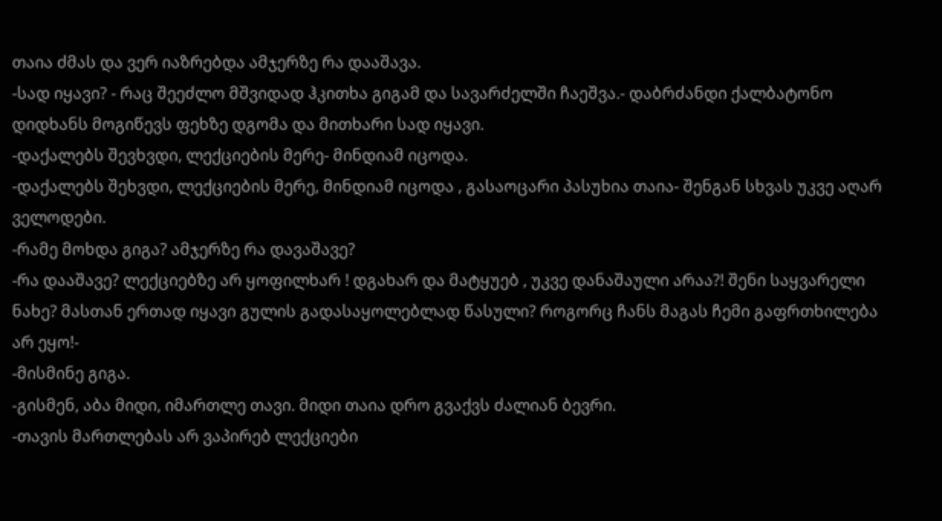თაია ძმას და ვერ იაზრებდა ამჯერზე რა დააშავა.
-სად იყავი? - რაც შეეძლო მშვიდად ჰკითხა გიგამ და სავარძელში ჩაეშვა.- დაბრძანდი ქალბატონო დიდხანს მოგიწევს ფეხზე დგომა და მითხარი სად იყავი.
-დაქალებს შევხვდი, ლექციების მერე- მინდიამ იცოდა.
-დაქალებს შეხვდი, ლექციების მერე, მინდიამ იცოდა , გასაოცარი პასუხია თაია- შენგან სხვას უკვე აღარ ველოდები.
-რამე მოხდა გიგა? ამჯერზე რა დავაშავე?
-რა დააშავე? ლექციებზე არ ყოფილხარ ! დგახარ და მატყუებ , უკვე დანაშაული არაა?! შენი საყვარელი ნახე? მასთან ერთად იყავი გულის გადასაყოლებლად წასული? როგორც ჩანს მაგას ჩემი გაფრთხილება არ ეყო!-
-მისმინე გიგა.
-გისმენ, აბა მიდი, იმართლე თავი. მიდი თაია დრო გვაქვს ძალიან ბევრი.
-თავის მართლებას არ ვაპირებ ლექციები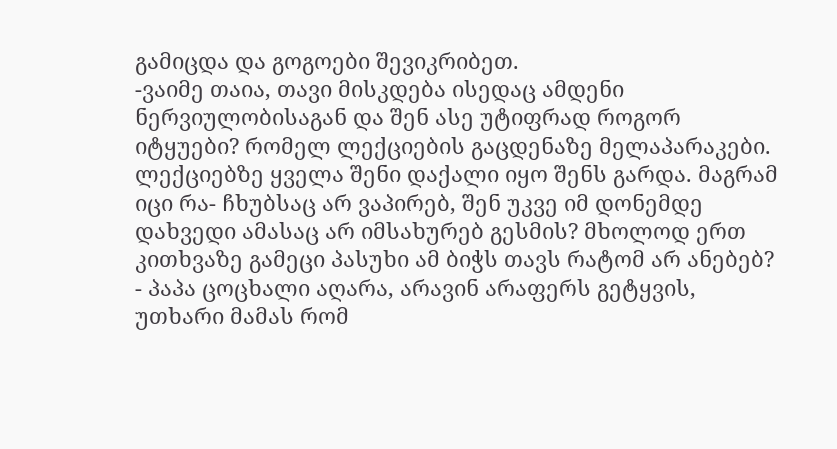გამიცდა და გოგოები შევიკრიბეთ.
-ვაიმე თაია, თავი მისკდება ისედაც ამდენი ნერვიულობისაგან და შენ ასე უტიფრად როგორ იტყუები? რომელ ლექციების გაცდენაზე მელაპარაკები. ლექციებზე ყველა შენი დაქალი იყო შენს გარდა. მაგრამ იცი რა- ჩხუბსაც არ ვაპირებ, შენ უკვე იმ დონემდე დახვედი ამასაც არ იმსახურებ გესმის? მხოლოდ ერთ კითხვაზე გამეცი პასუხი ამ ბიჭს თავს რატომ არ ანებებ? - პაპა ცოცხალი აღარა, არავინ არაფერს გეტყვის, უთხარი მამას რომ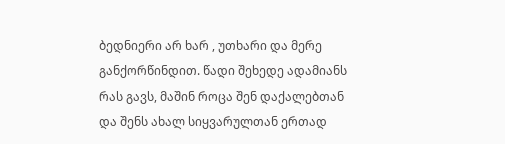ბედნიერი არ ხარ , უთხარი და მერე განქორწინდით. წადი შეხედე ადამიანს რას გავს, მაშინ როცა შენ დაქალებთან და შენს ახალ სიყვარულთან ერთად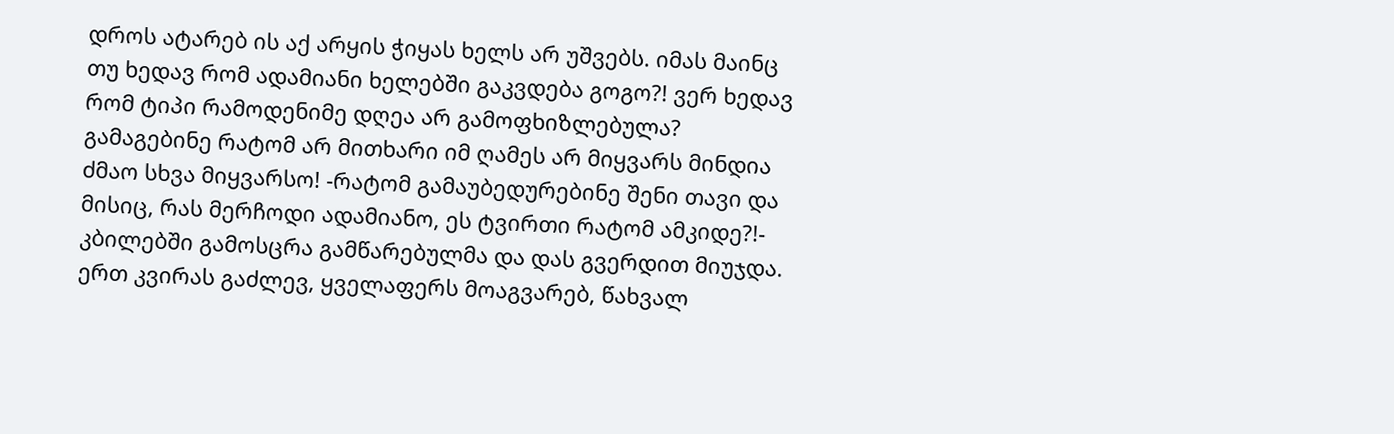დროს ატარებ ის აქ არყის ჭიყას ხელს არ უშვებს. იმას მაინც თუ ხედავ რომ ადამიანი ხელებში გაკვდება გოგო?! ვერ ხედავ რომ ტიპი რამოდენიმე დღეა არ გამოფხიზლებულა? გამაგებინე რატომ არ მითხარი იმ ღამეს არ მიყვარს მინდია ძმაო სხვა მიყვარსო! -რატომ გამაუბედურებინე შენი თავი და მისიც, რას მერჩოდი ადამიანო, ეს ტვირთი რატომ ამკიდე?!- კბილებში გამოსცრა გამწარებულმა და დას გვერდით მიუჯდა. ერთ კვირას გაძლევ, ყველაფერს მოაგვარებ, წახვალ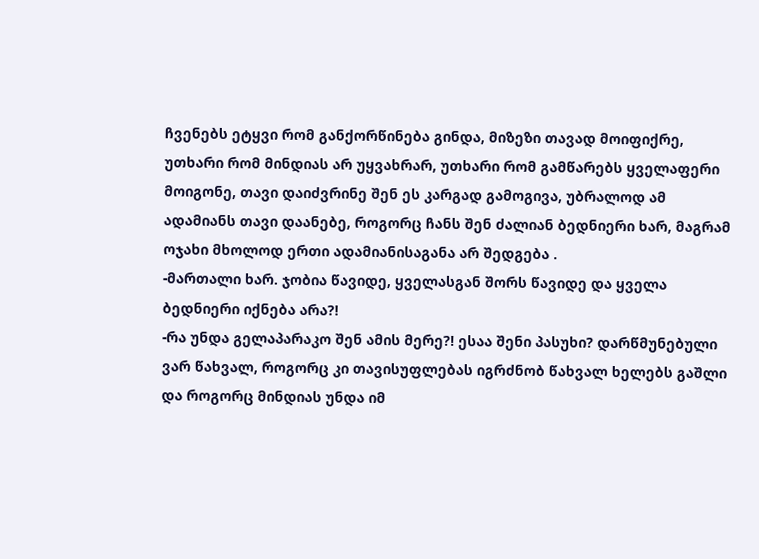ჩვენებს ეტყვი რომ განქორწინება გინდა, მიზეზი თავად მოიფიქრე, უთხარი რომ მინდიას არ უყვახრარ, უთხარი რომ გამწარებს ყველაფერი მოიგონე, თავი დაიძვრინე შენ ეს კარგად გამოგივა, უბრალოდ ამ ადამიანს თავი დაანებე, როგორც ჩანს შენ ძალიან ბედნიერი ხარ, მაგრამ ოჯახი მხოლოდ ერთი ადამიანისაგანა არ შედგება .
-მართალი ხარ. ჯობია წავიდე, ყველასგან შორს წავიდე და ყველა ბედნიერი იქნება არა?!
-რა უნდა გელაპარაკო შენ ამის მერე?! ესაა შენი პასუხი? დარწმუნებული ვარ წახვალ, როგორც კი თავისუფლებას იგრძნობ წახვალ ხელებს გაშლი და როგორც მინდიას უნდა იმ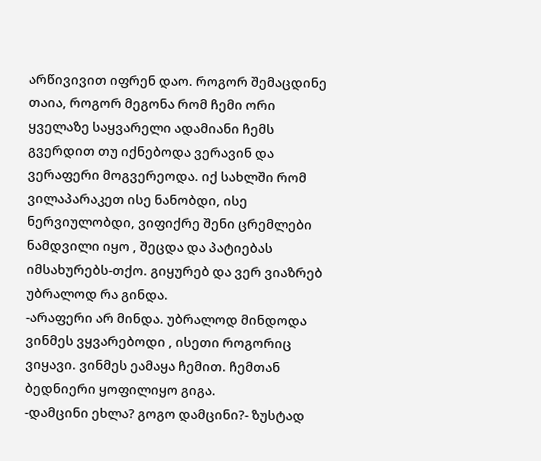არწივივით იფრენ დაო. როგორ შემაცდინე თაია, როგორ მეგონა რომ ჩემი ორი ყველაზე საყვარელი ადამიანი ჩემს გვერდით თუ იქნებოდა ვერავინ და ვერაფერი მოგვერეოდა. იქ სახლში რომ ვილაპარაკეთ ისე ნანობდი, ისე ნერვიულობდი, ვიფიქრე შენი ცრემლები ნამდვილი იყო , შეცდა და პატიებას იმსახურებს-თქო. გიყურებ და ვერ ვიაზრებ უბრალოდ რა გინდა.
-არაფერი არ მინდა. უბრალოდ მინდოდა ვინმეს ვყვარებოდი , ისეთი როგორიც ვიყავი. ვინმეს ეამაყა ჩემით. ჩემთან ბედნიერი ყოფილიყო გიგა.
-დამცინი ეხლა? გოგო დამცინი?- ზუსტად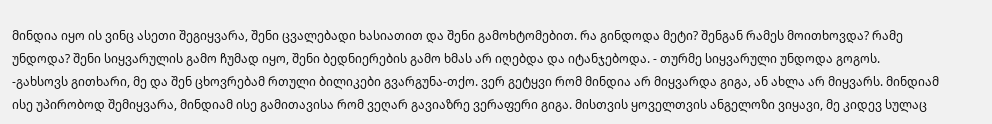მინდია იყო ის ვინც ასეთი შეგიყვარა, შენი ცვალებადი ხასიათით და შენი გამოხტომებით. რა გინდოდა მეტი? შენგან რამეს მოითხოვდა? რამე უნდოდა? შენი სიყვარულის გამო ჩუმად იყო, შენი ბედნიერების გამო ხმას არ იღებდა და იტანჯებოდა. - თურმე სიყვარული უნდოდა გოგოს.
-გახსოვს გითხარი, მე და შენ ცხოვრებამ რთული ბილიკები გვარგუნა-თქო. ვერ გეტყვი რომ მინდია არ მიყვარდა გიგა, ან ახლა არ მიყვარს. მინდიამ ისე უპირობოდ შემიყვარა, მინდიამ ისე გამითავისა რომ ვეღარ გავიაზრე ვერაფერი გიგა. მისთვის ყოველთვის ანგელოზი ვიყავი, მე კიდევ სულაც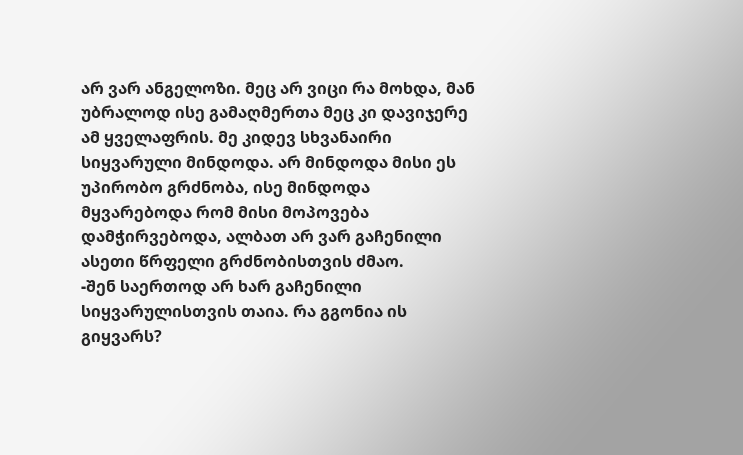არ ვარ ანგელოზი. მეც არ ვიცი რა მოხდა, მან უბრალოდ ისე გამაღმერთა მეც კი დავიჯერე ამ ყველაფრის. მე კიდევ სხვანაირი სიყვარული მინდოდა. არ მინდოდა მისი ეს უპირობო გრძნობა, ისე მინდოდა მყვარებოდა რომ მისი მოპოვება დამჭირვებოდა, ალბათ არ ვარ გაჩენილი ასეთი წრფელი გრძნობისთვის ძმაო.
-შენ საერთოდ არ ხარ გაჩენილი სიყვარულისთვის თაია. რა გგონია ის გიყვარს?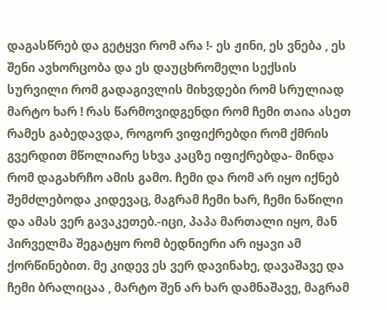დაგასწრებ და გეტყვი რომ არა !- ეს ჟინი, ეს ვნება , ეს შენი ავხორცობა და ეს დაუცხრომელი სექსის სურვილი რომ გადაგივლის მიხვდები რომ სრულიად მარტო ხარ ! რას წარმოვიდგენდი რომ ჩემი თაია ასეთ რამეს გაბედავდა, როგორ ვიფიქრებდი რომ ქმრის გვერდით მწოლიარე სხვა კაცზე იფიქრებდა- მინდა რომ დაგახრჩო ამის გამო. ჩემი და რომ არ იყო იქნებ შემძლებოდა კიდევაც, მაგრამ ჩემი ხარ, ჩემი ნაწილი და ამას ვერ გავაკეთებ.-იცი, პაპა მართალი იყო, მან პირველმა შეგატყო რომ ბედნიერი არ იყავი ამ ქორწინებით. მე კიდევ ეს ვერ დავინახე, დავაშავე და ჩემი ბრალიცაა , მარტო შენ არ ხარ დამნაშავე, მაგრამ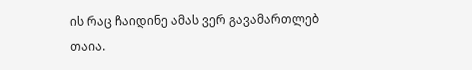ის რაც ჩაიდინე ამას ვერ გავამართლებ თაია.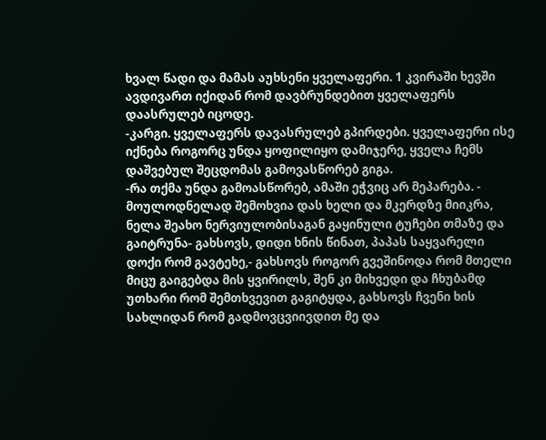ხვალ წადი და მამას აუხსენი ყველაფერი. 1 კვირაში ხევში ავდივართ იქიდან რომ დავბრუნდებით ყველაფერს დაასრულებ იცოდე.
-კარგი. ყველაფერს დავასრულებ გპირდები. ყველაფერი ისე იქნება როგორც უნდა ყოფილიყო დამიჯერე, ყველა ჩემს დაშვებულ შეცდომას გამოვასწორებ გიგა.
-რა თქმა უნდა გამოასწორებ, ამაში ეჭვიც არ მეპარება. - მოულოდნელად შემოხვია დას ხელი და მკერდზე მიიკრა, ნელა შეახო ნერვიულობისაგან გაყინული ტუჩები თმაზე და გაიტრუნა- გახსოვს, დიდი ხნის წინათ, პაპას საყვარელი დოქი რომ გავტეხე,- გახსოვს როგორ გვეშინოდა რომ მთელი მიცუ გაიგებდა მის ყვირილს, შენ კი მიხვედი და ჩხუბამდ უთხარი რომ შემთხვევით გაგიტყდა, გახსოვს ჩვენი ხის სახლიდან რომ გადმოვცვიივდით მე და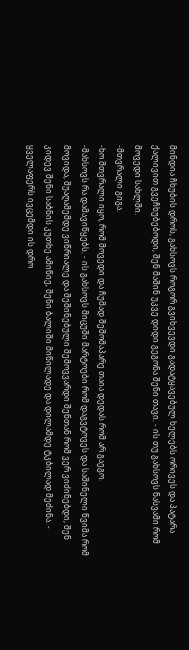მინდია ჩხუბის დროს, გახსოვს როგორ გვიხვევდი გადატყავებულ ხელებს ორივეს და პატარა ქალივით გვეჩხუბებოდი, შენ მაშინ უკვე დიდი გეგონა შენი თავი. - ის თუ გახსოვს ნასვამი რომ მოვედი სახლში.
-მთვრალი გიგა.
-ხო მთვრალი იყო, რომ მოვედი და ჩუმად შემომაპარე თაია დედას რომ არ გაეგო.
-მახსოვს რა დამავიწყებს. - ის გახსოვს მიცუში მარტოები რომ დაგვტოვეს და საშინელი წვიმა რომ მოვიდა, შუაღამემდე ვიწრიალე და შეშინებული შემოვვარდი შენთან რომ ვერ ვიძინებდი, შენ კიდევ შენი საბნის კუთხე ამიწიე, შენი ბალიში მიწილადე და დილამდე ტკბილად მეძინა. - ყველაფერს ივცემდი ის დრო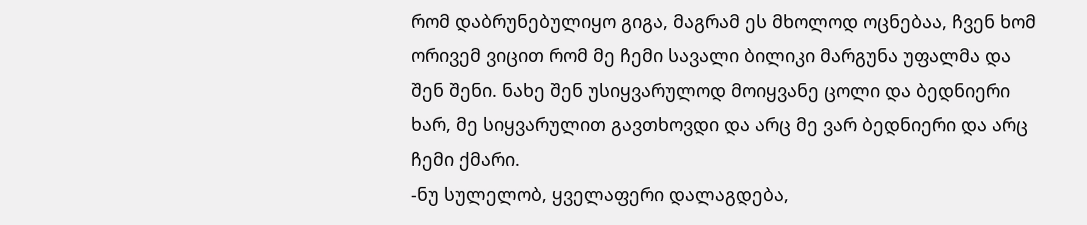რომ დაბრუნებულიყო გიგა, მაგრამ ეს მხოლოდ ოცნებაა, ჩვენ ხომ ორივემ ვიცით რომ მე ჩემი სავალი ბილიკი მარგუნა უფალმა და შენ შენი. ნახე შენ უსიყვარულოდ მოიყვანე ცოლი და ბედნიერი ხარ, მე სიყვარულით გავთხოვდი და არც მე ვარ ბედნიერი და არც ჩემი ქმარი.
-ნუ სულელობ, ყველაფერი დალაგდება,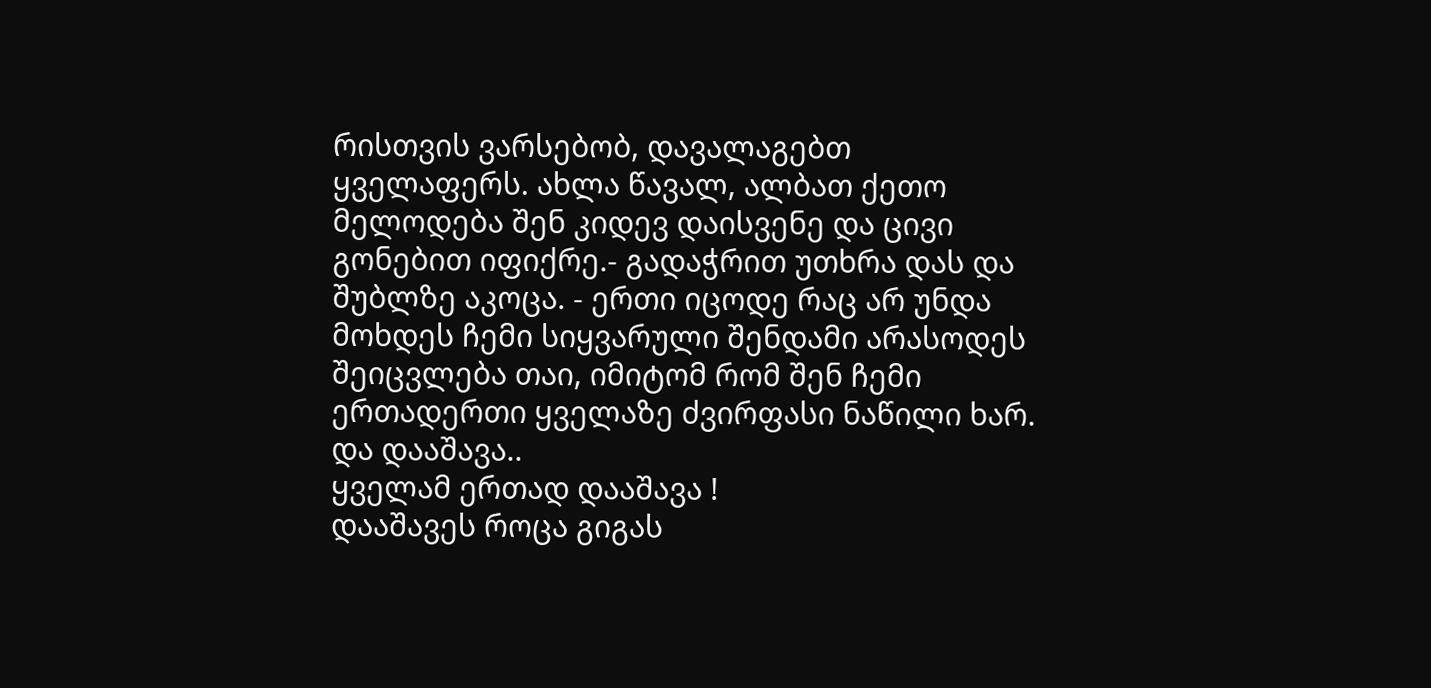რისთვის ვარსებობ, დავალაგებთ ყველაფერს. ახლა წავალ, ალბათ ქეთო მელოდება შენ კიდევ დაისვენე და ცივი გონებით იფიქრე.- გადაჭრით უთხრა დას და შუბლზე აკოცა. - ერთი იცოდე რაც არ უნდა მოხდეს ჩემი სიყვარული შენდამი არასოდეს შეიცვლება თაი, იმიტომ რომ შენ ჩემი ერთადერთი ყველაზე ძვირფასი ნაწილი ხარ.
და დააშავა..
ყველამ ერთად დააშავა !
დააშავეს როცა გიგას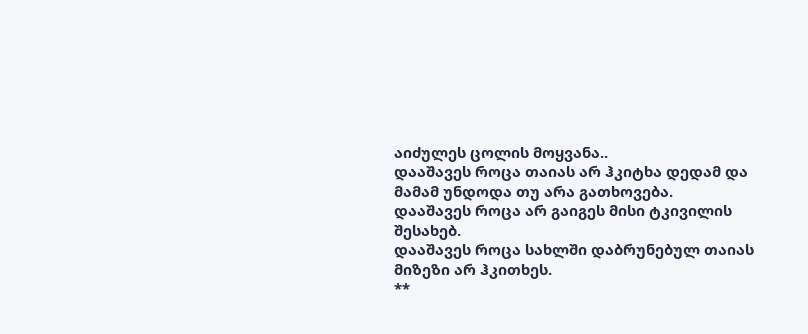აიძულეს ცოლის მოყვანა..
დააშავეს როცა თაიას არ ჰკიტხა დედამ და მამამ უნდოდა თუ არა გათხოვება.
დააშავეს როცა არ გაიგეს მისი ტკივილის შესახებ.
დააშავეს როცა სახლში დაბრუნებულ თაიას მიზეზი არ ჰკითხეს.
**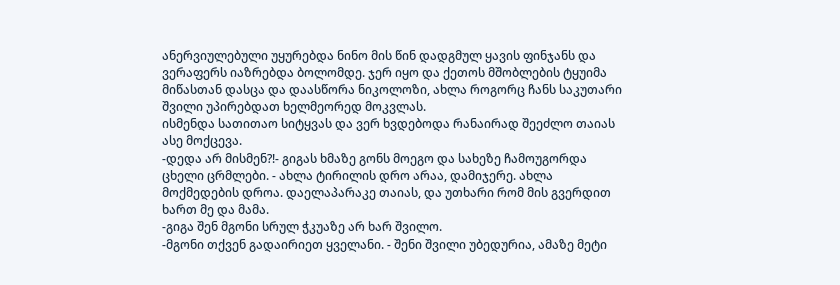ანერვიულებული უყურებდა ნინო მის წინ დადგმულ ყავის ფინჯანს და ვერაფერს იაზრებდა ბოლომდე. ჯერ იყო და ქეთოს მშობლების ტყუიმა მიწასთან დასცა და დაასწორა ნიკოლოზი, ახლა როგორც ჩანს საკუთარი შვილი უპირებდათ ხელმეორედ მოკვლას.
ისმენდა სათითაო სიტყვას და ვერ ხვდებოდა რანაირად შეეძლო თაიას ასე მოქცევა.
-დედა არ მისმენ?!- გიგას ხმაზე გონს მოეგო და სახეზე ჩამოუგორდა ცხელი ცრმლები. - ახლა ტირილის დრო არაა, დამიჯერე. ახლა მოქმედების დროა. დაელაპარაკე თაიას, და უთხარი რომ მის გვერდით ხართ მე და მამა.
-გიგა შენ მგონი სრულ ჭკუაზე არ ხარ შვილო.
-მგონი თქვენ გადაირიეთ ყველანი. - შენი შვილი უბედურია, ამაზე მეტი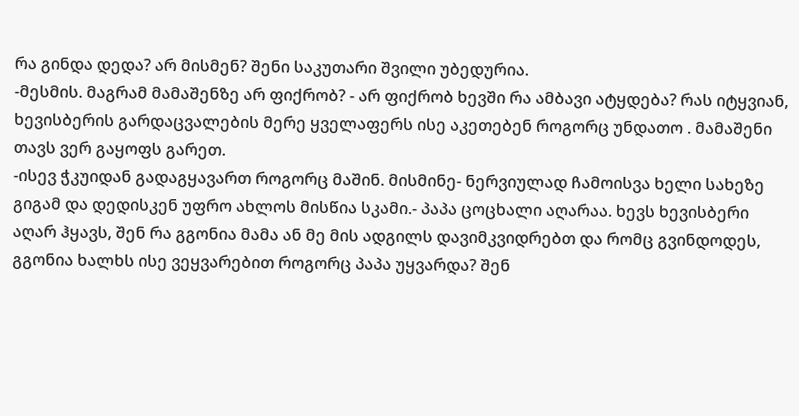რა გინდა დედა? არ მისმენ? შენი საკუთარი შვილი უბედურია.
-მესმის. მაგრამ მამაშენზე არ ფიქრობ? - არ ფიქრობ ხევში რა ამბავი ატყდება? რას იტყვიან, ხევისბერის გარდაცვალების მერე ყველაფერს ისე აკეთებენ როგორც უნდათო . მამაშენი თავს ვერ გაყოფს გარეთ.
-ისევ ჭკუიდან გადაგყავართ როგორც მაშინ. მისმინე- ნერვიულად ჩამოისვა ხელი სახეზე გიგამ და დედისკენ უფრო ახლოს მისწია სკამი.- პაპა ცოცხალი აღარაა. ხევს ხევისბერი აღარ ჰყავს, შენ რა გგონია მამა ან მე მის ადგილს დავიმკვიდრებთ და რომც გვინდოდეს, გგონია ხალხს ისე ვეყვარებით როგორც პაპა უყვარდა? შენ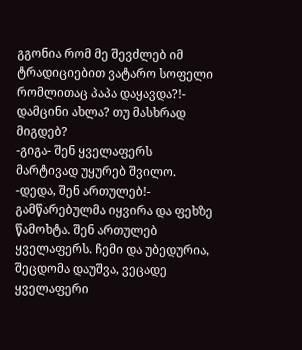გგონია რომ მე შევძლებ იმ ტრადიციებით ვატარო სოფელი რომლითაც პაპა დაყავდა?!- დამცინი ახლა? თუ მასხრად მიგდებ?
-გიგა- შენ ყველაფერს მარტივად უყურებ შვილო.
-დედა, შენ ართულებ!- გამწარებულმა იყვირა და ფეხზე წამოხტა. შენ ართულებ ყველაფერს. ჩემი და უბედურია, შეცდომა დაუშვა, ვეცადე ყველაფერი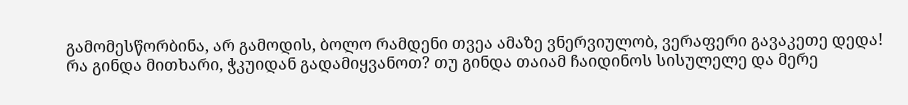გამომესწორბინა, არ გამოდის, ბოლო რამდენი თვეა ამაზე ვნერვიულობ, ვერაფერი გავაკეთე დედა! რა გინდა მითხარი, ჭკუიდან გადამიყვანოთ? თუ გინდა თაიამ ჩაიდინოს სისულელე და მერე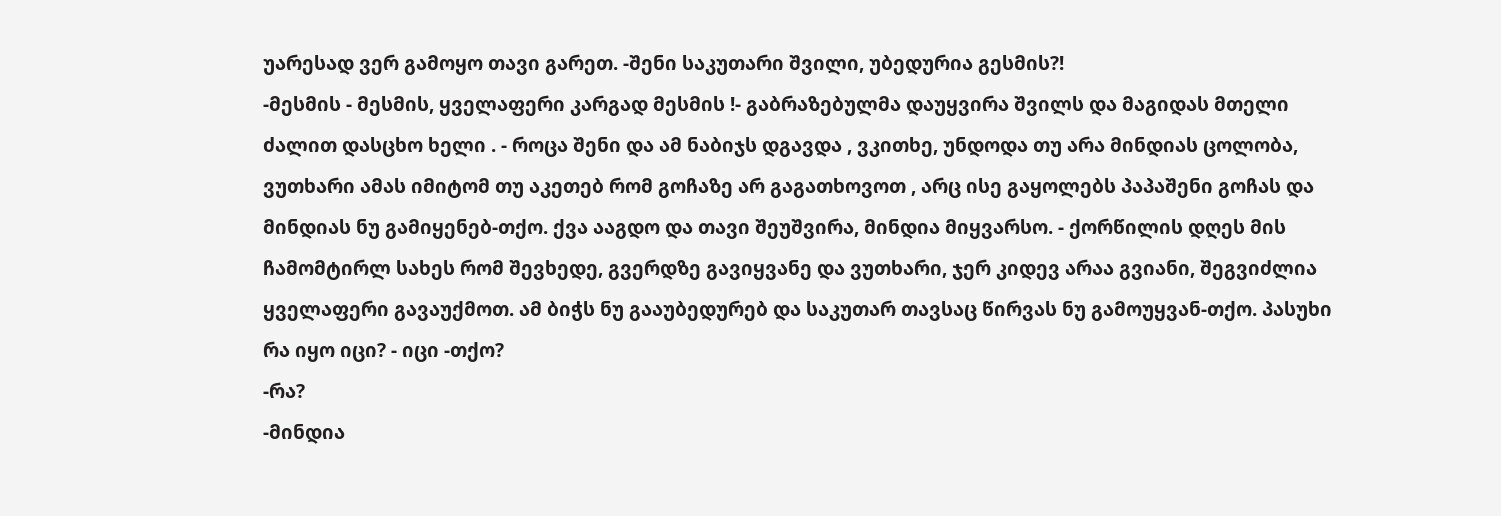უარესად ვერ გამოყო თავი გარეთ. -შენი საკუთარი შვილი, უბედურია გესმის?!
-მესმის - მესმის, ყველაფერი კარგად მესმის !- გაბრაზებულმა დაუყვირა შვილს და მაგიდას მთელი ძალით დასცხო ხელი . - როცა შენი და ამ ნაბიჯს დგავდა , ვკითხე, უნდოდა თუ არა მინდიას ცოლობა, ვუთხარი ამას იმიტომ თუ აკეთებ რომ გოჩაზე არ გაგათხოვოთ , არც ისე გაყოლებს პაპაშენი გოჩას და მინდიას ნუ გამიყენებ-თქო. ქვა ააგდო და თავი შეუშვირა, მინდია მიყვარსო. - ქორწილის დღეს მის ჩამომტირლ სახეს რომ შევხედე, გვერდზე გავიყვანე და ვუთხარი, ჯერ კიდევ არაა გვიანი, შეგვიძლია ყველაფერი გავაუქმოთ. ამ ბიჭს ნუ გააუბედურებ და საკუთარ თავსაც წირვას ნუ გამოუყვან-თქო. პასუხი რა იყო იცი? - იცი -თქო?
-რა?
-მინდია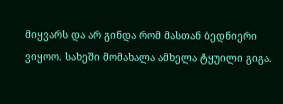მიყვარს და არ გინდა რომ მასთან ბედნიერი ვიყოო. სახეში მომახალა ამხელა ტყუილი გიგა.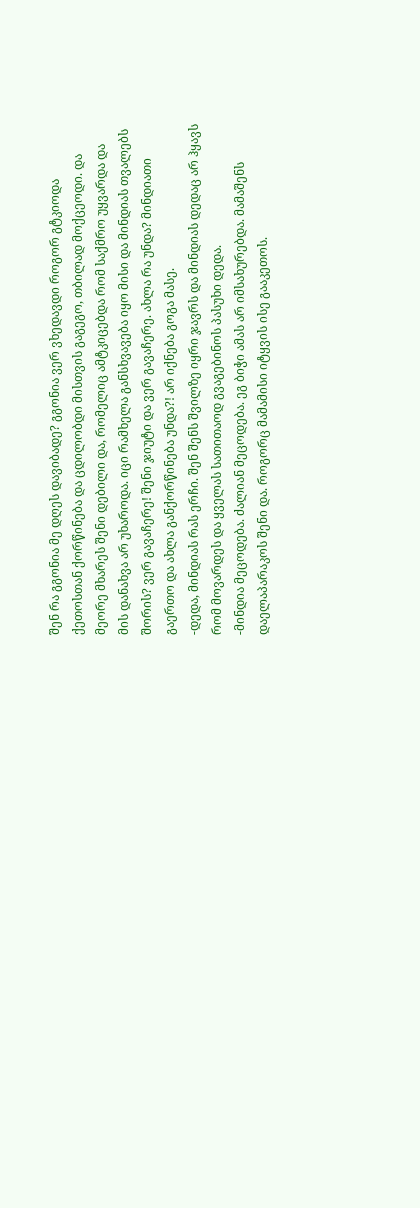შენ რა გგონია მე დღეს დავიბადე? გგონია ვერ ვხედავდი როგორ გტკიოდა ქეთოსთან ქორწინება და ცდილობდი მისთვის გაგეგო, თბილად მოქცეოდი. და მეორე მხარეს შენი დებილი და, რომელიც ამტკიცებდა რომ საქმრო უყვარდა და მის დანახვა არ უხაროდა. იცი რამხელა განსხვავება იყო მისი და მინდიას თვალებს შორის? ვერ გავაჩერე! შენი ჯიუტი და ვერ გავაჩერე. ახლა რა უნდა? მინდიათი გაერთო და ახლა განქორწინება უნდა?! არ იქნება გოგა მასე.
-დედა, მინდიას რას ერჩი. შენ შენს შვილზე იყრი ჯავრს და მინდიას დედაც არ ჰყავს რომ მოვარდეს და ყველას სათითაოდ გვაგებინოს პასუხი დედა.
-მინდია მეცოდება. ძალიან მეცოდება. ეგ ბიჭი ამას არ იმსახურებდა. მამაშენს დაელაპარაკოს შენი და. როგორც მამამისი იტყვის ისე გააკეთოს.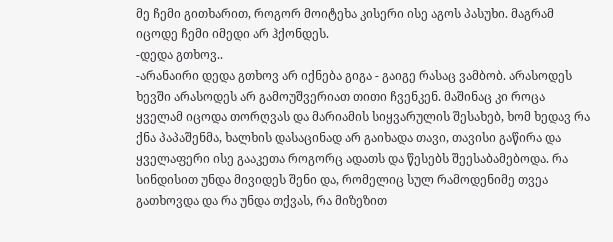მე ჩემი გითხარით, როგორ მოიტეხა კისერი ისე აგოს პასუხი. მაგრამ იცოდე ჩემი იმედი არ ჰქონდეს.
-დედა გთხოვ..
-არანაირი დედა გთხოვ არ იქნება გიგა - გაიგე რასაც ვამბობ. არასოდეს ხევში არასოდეს არ გამოუშვერიათ თითი ჩვენკენ. მაშინაც კი როცა ყველამ იცოდა თორღვას და მარიამის სიყვარულის შესახებ, ხომ ხედავ რა ქნა პაპაშენმა, ხალხის დასაცინად არ გაიხადა თავი, თავისი გაწირა და ყველაფერი ისე გააკეთა როგორც ადათს და წესებს შეესაბამებოდა. რა სინდისით უნდა მივიდეს შენი და, რომელიც სულ რამოდენიმე თვეა გათხოვდა და რა უნდა თქვას, რა მიზეზით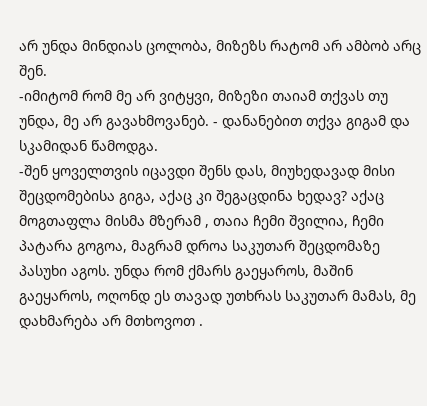არ უნდა მინდიას ცოლობა, მიზეზს რატომ არ ამბობ არც შენ.
-იმიტომ რომ მე არ ვიტყვი, მიზეზი თაიამ თქვას თუ უნდა, მე არ გავახმოვანებ. - დანანებით თქვა გიგამ და სკამიდან წამოდგა.
-შენ ყოველთვის იცავდი შენს დას, მიუხედავად მისი შეცდომებისა გიგა, აქაც კი შეგაცდინა ხედავ? აქაც მოგთაფლა მისმა მზერამ , თაია ჩემი შვილია, ჩემი პატარა გოგოა, მაგრამ დროა საკუთარ შეცდომაზე პასუხი აგოს. უნდა რომ ქმარს გაეყაროს, მაშინ გაეყაროს, ოღონდ ეს თავად უთხრას საკუთარ მამას, მე დახმარება არ მთხოვოთ .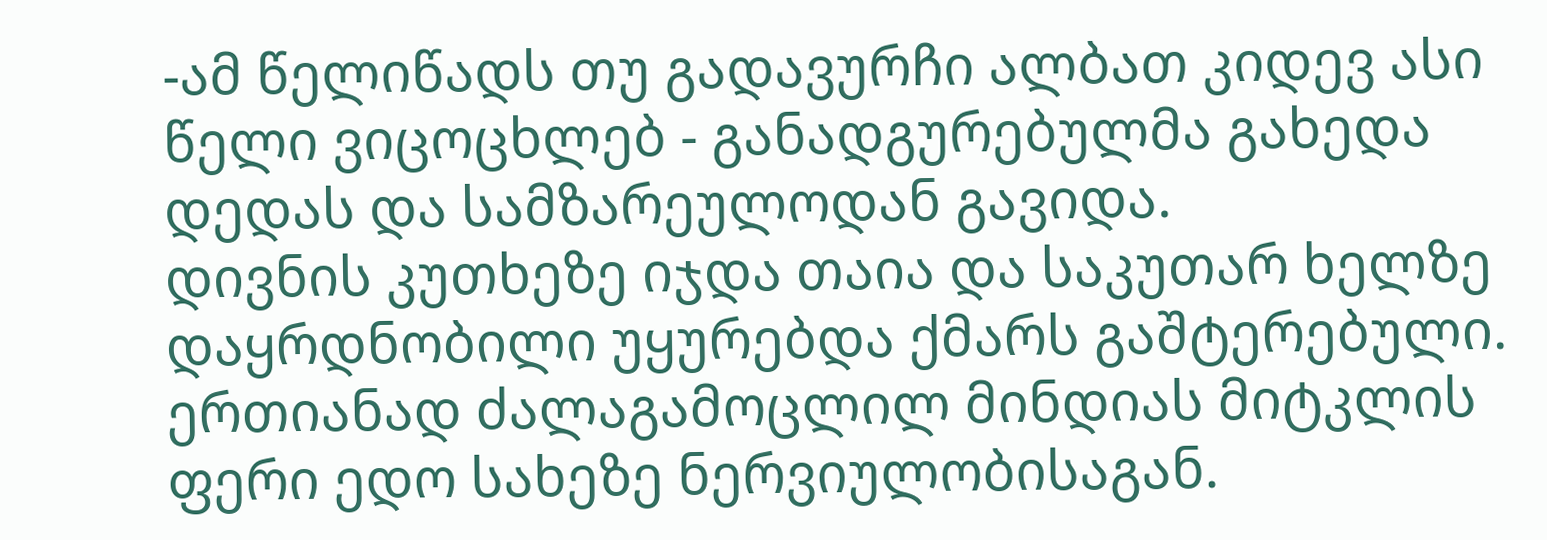-ამ წელიწადს თუ გადავურჩი ალბათ კიდევ ასი წელი ვიცოცხლებ - განადგურებულმა გახედა დედას და სამზარეულოდან გავიდა.
დივნის კუთხეზე იჯდა თაია და საკუთარ ხელზე დაყრდნობილი უყურებდა ქმარს გაშტერებული.
ერთიანად ძალაგამოცლილ მინდიას მიტკლის ფერი ედო სახეზე ნერვიულობისაგან.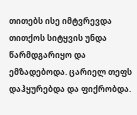თითებს ისე იმტვრევდა თითქოს სიტყვის უნდა წარმდგარიყო და ემზადებოდა. ცარიელ თეფს დაჰყურებდა და ფიქრობდა.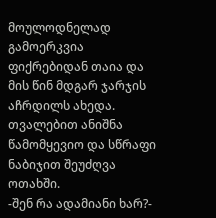მოულოდნელად გამოერკვია ფიქრებიდან თაია და მის წინ მდგარ ჯარჯის აჩრდილს ახედა. თვალებით ანიშნა წამომყევიო და სწრაფი ნაბიჯით შეუძღვა ოთახში.
-შენ რა ადამიანი ხარ?-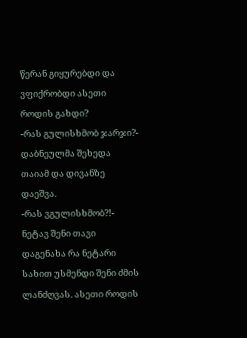წერან გიყურებდი და ვფიქრობდი ასეთი როდის გახდი?
-რას გულისხმობ ჯარჯი?- დაბნეულმა შეხედა თაიამ და დივანზე დაეშვა.
-რას ვგულისხმობ?!- ნეტავ შენი თავი დაგენახა რა ნეტარი სახით უსმენდი შენი ძმის ლანძღვას. ასეთი როდის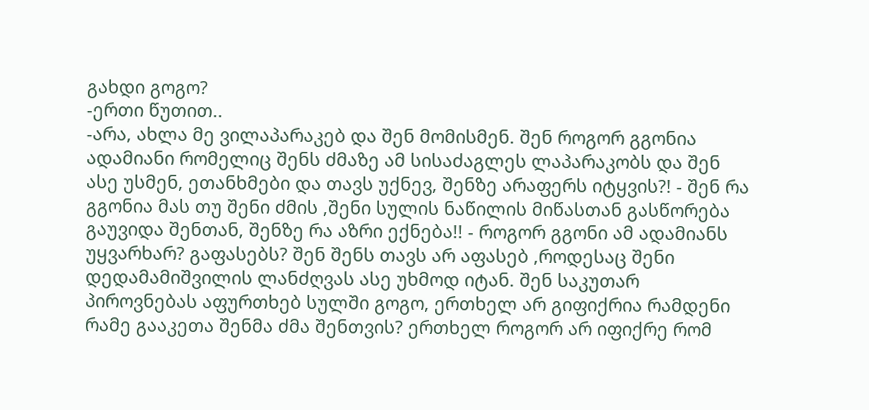გახდი გოგო?
-ერთი წუთით..
-არა, ახლა მე ვილაპარაკებ და შენ მომისმენ. შენ როგორ გგონია ადამიანი რომელიც შენს ძმაზე ამ სისაძაგლეს ლაპარაკობს და შენ ასე უსმენ, ეთანხმები და თავს უქნევ, შენზე არაფერს იტყვის?! - შენ რა გგონია მას თუ შენი ძმის ,შენი სულის ნაწილის მიწასთან გასწორება გაუვიდა შენთან, შენზე რა აზრი ექნება!! - როგორ გგონი ამ ადამიანს უყვარხარ? გაფასებს? შენ შენს თავს არ აფასებ ,როდესაც შენი დედამამიშვილის ლანძღვას ასე უხმოდ იტან. შენ საკუთარ პიროვნებას აფურთხებ სულში გოგო, ერთხელ არ გიფიქრია რამდენი რამე გააკეთა შენმა ძმა შენთვის? ერთხელ როგორ არ იფიქრე რომ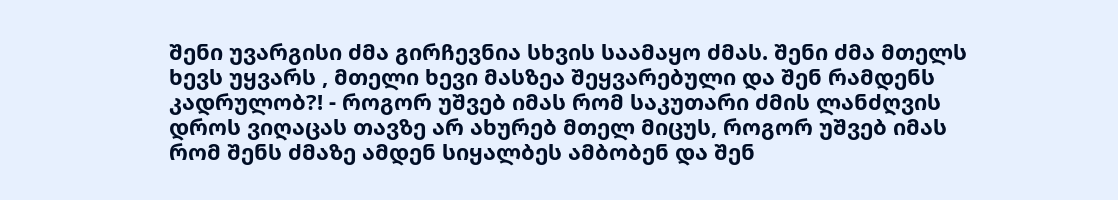შენი უვარგისი ძმა გირჩევნია სხვის საამაყო ძმას. შენი ძმა მთელს ხევს უყვარს , მთელი ხევი მასზეა შეყვარებული და შენ რამდენს კადრულობ?! - როგორ უშვებ იმას რომ საკუთარი ძმის ლანძღვის დროს ვიღაცას თავზე არ ახურებ მთელ მიცუს, როგორ უშვებ იმას რომ შენს ძმაზე ამდენ სიყალბეს ამბობენ და შენ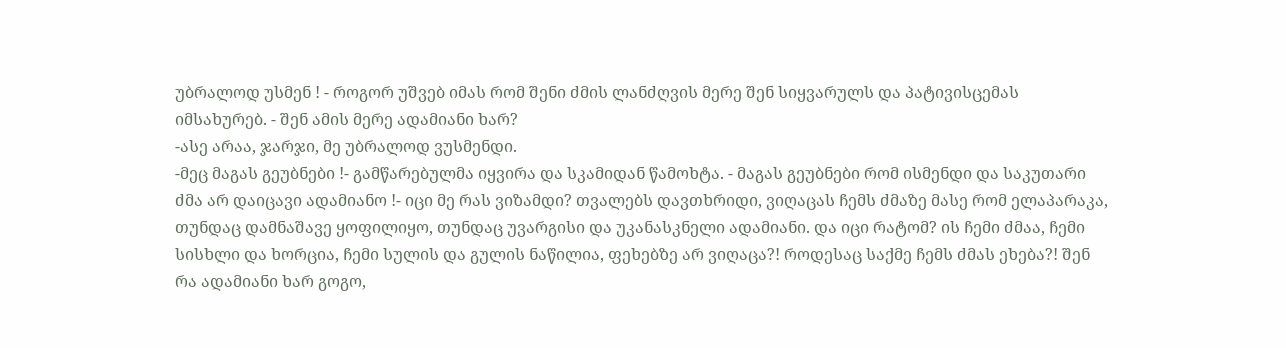უბრალოდ უსმენ ! - როგორ უშვებ იმას რომ შენი ძმის ლანძღვის მერე შენ სიყვარულს და პატივისცემას იმსახურებ. - შენ ამის მერე ადამიანი ხარ?
-ასე არაა, ჯარჯი, მე უბრალოდ ვუსმენდი.
-მეც მაგას გეუბნები !- გამწარებულმა იყვირა და სკამიდან წამოხტა. - მაგას გეუბნები რომ ისმენდი და საკუთარი ძმა არ დაიცავი ადამიანო !- იცი მე რას ვიზამდი? თვალებს დავთხრიდი, ვიღაცას ჩემს ძმაზე მასე რომ ელაპარაკა, თუნდაც დამნაშავე ყოფილიყო, თუნდაც უვარგისი და უკანასკნელი ადამიანი. და იცი რატომ? ის ჩემი ძმაა, ჩემი სისხლი და ხორცია, ჩემი სულის და გულის ნაწილია, ფეხებზე არ ვიღაცა?! როდესაც საქმე ჩემს ძმას ეხება?! შენ რა ადამიანი ხარ გოგო,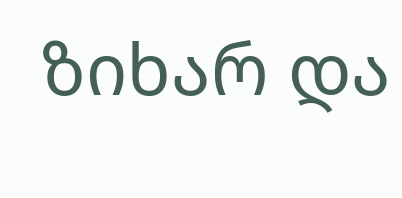ზიხარ და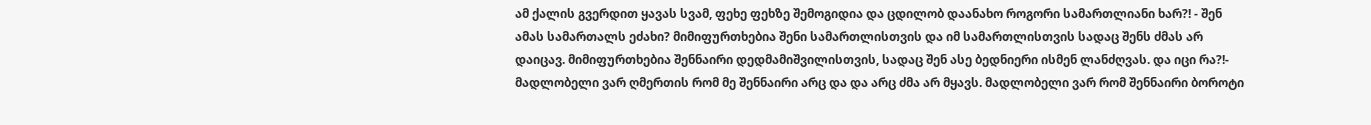ამ ქალის გვერდით ყავას სვამ, ფეხე ფეხზე შემოგიდია და ცდილობ დაანახო როგორი სამართლიანი ხარ?! - შენ ამას სამართალს ეძახი? მიმიფურთხებია შენი სამართლისთვის და იმ სამართლისთვის სადაც შენს ძმას არ დაიცავ. მიმიფურთხებია შენნაირი დედმამიშვილისთვის, სადაც შენ ასე ბედნიერი ისმენ ლანძღვას. და იცი რა?!- მადლობელი ვარ ღმერთის რომ მე შენნაირი არც და და არც ძმა არ მყავს. მადლობელი ვარ რომ შენნაირი ბოროტი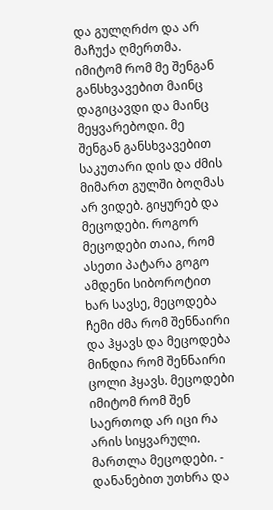და გულღრძო და არ მაჩუქა ღმერთმა. იმიტომ რომ მე შენგან განსხვავებით მაინც დაგიცავდი და მაინც მეყვარებოდი. მე შენგან განსხვავებით საკუთარი დის და ძმის მიმართ გულში ბოღმას არ ვიდებ. გიყურებ და მეცოდები. როგორ მეცოდები თაია, რომ ასეთი პატარა გოგო ამდენი სიბოროტით ხარ სავსე, მეცოდება ჩემი ძმა რომ შენნაირი და ჰყავს და მეცოდება მინდია რომ შენნაირი ცოლი ჰყავს. მეცოდები იმიტომ რომ შენ საერთოდ არ იცი რა არის სიყვარული. მართლა მეცოდები. - დანანებით უთხრა და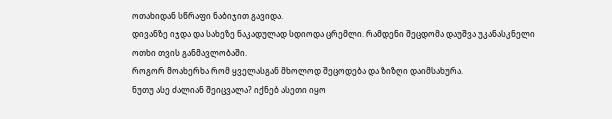ოთახიდან სწრაფი ნაბიჯით გავიდა.
დივანზე იჯდა და სახეზე ნაკადულად სდიოდა ცრემლი. რამდენი შეცდომა დაუშვა უკანასკნელი ოთხი თვის განმავლობაში.
როგორ მოახერხა რომ ყველასგან მხოლოდ შეცოდება და ზიზღი დაიმსახურა.
ნუთუ ასე ძალიან შეიცვალა? იქნებ ასეთი იყო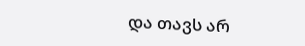და თავს არ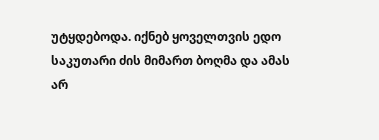უტყდებოდა. იქნებ ყოველთვის ედო საკუთარი ძის მიმართ ბოღმა და ამას არ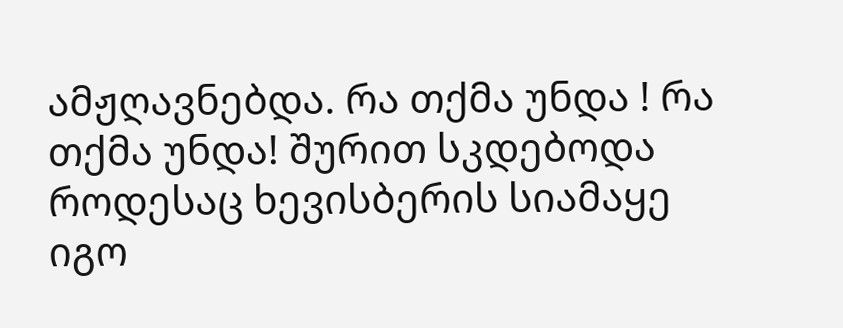ამჟღავნებდა. რა თქმა უნდა ! რა თქმა უნდა! შურით სკდებოდა როდესაც ხევისბერის სიამაყე იგო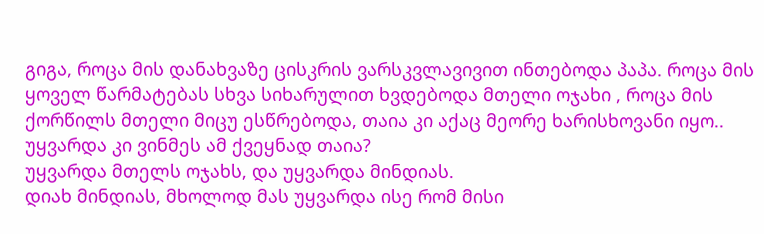გიგა, როცა მის დანახვაზე ცისკრის ვარსკვლავივით ინთებოდა პაპა. როცა მის ყოველ წარმატებას სხვა სიხარულით ხვდებოდა მთელი ოჯახი , როცა მის ქორწილს მთელი მიცუ ესწრებოდა, თაია კი აქაც მეორე ხარისხოვანი იყო..
უყვარდა კი ვინმეს ამ ქვეყნად თაია?
უყვარდა მთელს ოჯახს, და უყვარდა მინდიას.
დიახ მინდიას, მხოლოდ მას უყვარდა ისე რომ მისი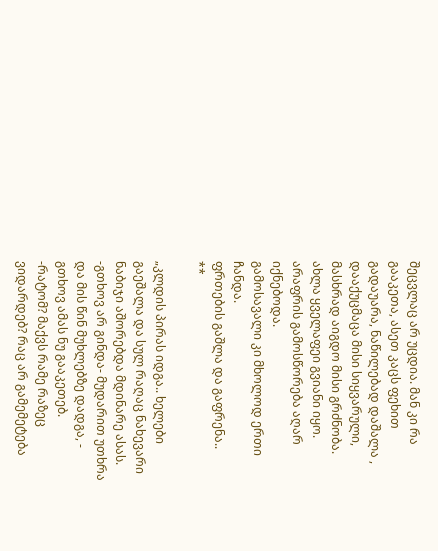შეცვლაც არ უცდია. მან კი რა გააკეთა, ასეთ კაცს ფეხით გადაუარა, ნაწილებად დაშალა , დააქუცმაცა მისი სიყვარული, მასხრად აიგდო მისი გრძნობა.
ახლა ყველაფეი გვიანი იყო. არაფრის გამოსწორება აღარ იქნებოდა.
გამოსავალი კი მხოლოდ ერთი ჩანდა.
ფრთების გაშლა და გაფრენა..
**

„კლდის პირას იდგა.. ხელები გაეშალა და სულ რაღაც ნახევარი ნაბიჯი აშორებდა მდინარე ასას.
-გთხოვ არ გინდა- მუდარით უთხრა და მის წინ მუხლებზე დადგა, - გთხოვ ამას ნუ გააკეთებ.
-რატომ? მაქვს რამე რაზეც ვიდარდებ? რაც არ გამემეტება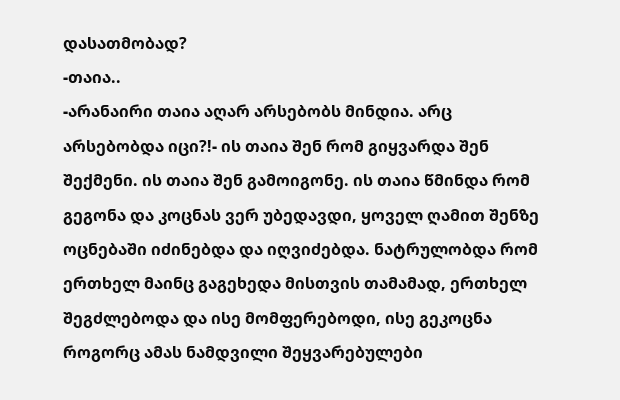დასათმობად?
-თაია..
-არანაირი თაია აღარ არსებობს მინდია. არც არსებობდა იცი?!- ის თაია შენ რომ გიყვარდა შენ შექმენი. ის თაია შენ გამოიგონე. ის თაია წმინდა რომ გეგონა და კოცნას ვერ უბედავდი, ყოველ ღამით შენზე ოცნებაში იძინებდა და იღვიძებდა. ნატრულობდა რომ ერთხელ მაინც გაგეხედა მისთვის თამამად, ერთხელ შეგძლებოდა და ისე მომფერებოდი, ისე გეკოცნა როგორც ამას ნამდვილი შეყვარებულები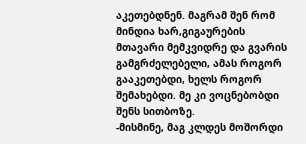აკეთებდნენ. მაგრამ შენ რომ მინდია ხარ,გიგაურების მთავარი მემკვიდრე და გვარის გამგრძელებელი, ამას როგორ გააკეთებდი, ხელს როგორ შემახებდი. მე კი ვოცნებობდი შენს სითბოზე.
-მისმინე, მაგ კლდეს მოშორდი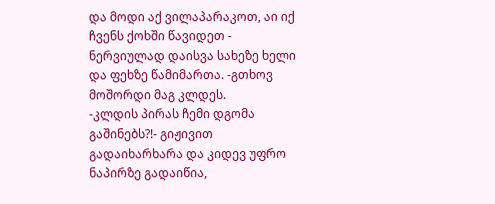და მოდი აქ ვილაპარაკოთ, აი იქ ჩვენს ქოხში წავიდეთ - ნერვიულად დაისვა სახეზე ხელი და ფეხზე წამიმართა. -გთხოვ მოშორდი მაგ კლდეს.
-კლდის პირას ჩემი დგომა გაშინებს?!- გიჟივით გადაიხარხარა და კიდევ უფრო ნაპირზე გადაიწია,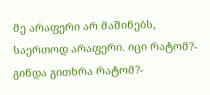მე არაფერი არ მაშინებს, საერთოდ არაფერი. იცი რატომ?- გინდა გითხრა რატომ?-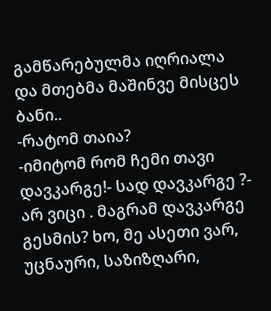გამწარებულმა იღრიალა და მთებმა მაშინვე მისცეს ბანი..
-რატომ თაია?
-იმიტომ რომ ჩემი თავი დავკარგე!- სად დავკარგე ?- არ ვიცი . მაგრამ დავკარგე გესმის? ხო, მე ასეთი ვარ, უცნაური, საზიზღარი,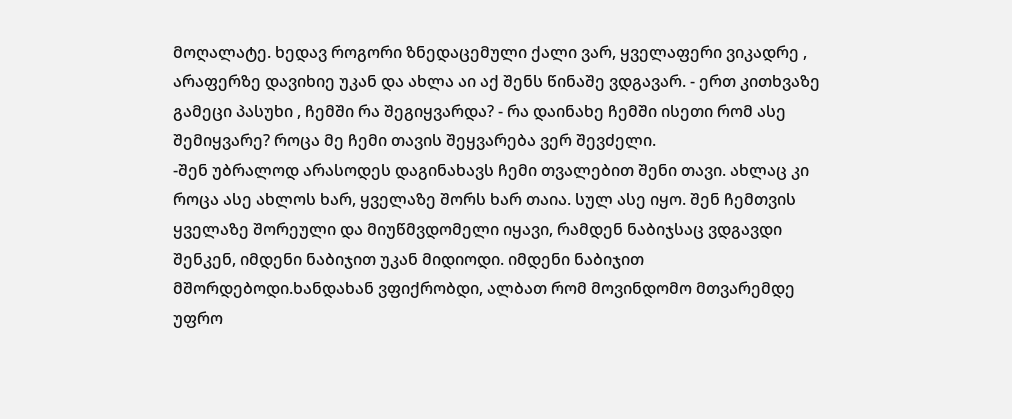მოღალატე. ხედავ როგორი ზნედაცემული ქალი ვარ, ყველაფერი ვიკადრე , არაფერზე დავიხიე უკან და ახლა აი აქ შენს წინაშე ვდგავარ. - ერთ კითხვაზე გამეცი პასუხი , ჩემში რა შეგიყვარდა? - რა დაინახე ჩემში ისეთი რომ ასე შემიყვარე? როცა მე ჩემი თავის შეყვარება ვერ შევძელი.
-შენ უბრალოდ არასოდეს დაგინახავს ჩემი თვალებით შენი თავი. ახლაც კი როცა ასე ახლოს ხარ, ყველაზე შორს ხარ თაია. სულ ასე იყო. შენ ჩემთვის ყველაზე შორეული და მიუწმვდომელი იყავი, რამდენ ნაბიჯსაც ვდგავდი შენკენ, იმდენი ნაბიჯით უკან მიდიოდი. იმდენი ნაბიჯით მშორდებოდი.ხანდახან ვფიქრობდი, ალბათ რომ მოვინდომო მთვარემდე უფრო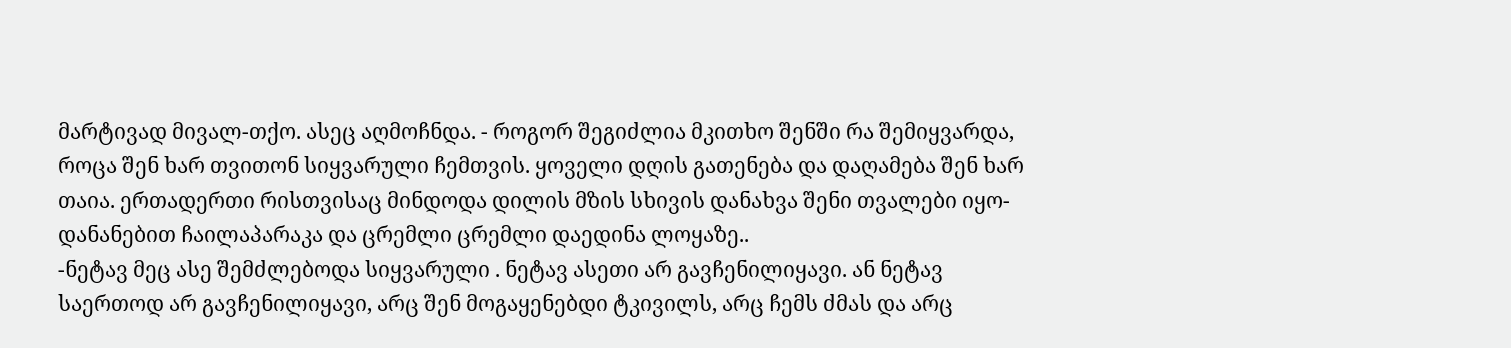მარტივად მივალ-თქო. ასეც აღმოჩნდა. - როგორ შეგიძლია მკითხო შენში რა შემიყვარდა, როცა შენ ხარ თვითონ სიყვარული ჩემთვის. ყოველი დღის გათენება და დაღამება შენ ხარ თაია. ერთადერთი რისთვისაც მინდოდა დილის მზის სხივის დანახვა შენი თვალები იყო- დანანებით ჩაილაპარაკა და ცრემლი ცრემლი დაედინა ლოყაზე..
-ნეტავ მეც ასე შემძლებოდა სიყვარული . ნეტავ ასეთი არ გავჩენილიყავი. ან ნეტავ საერთოდ არ გავჩენილიყავი, არც შენ მოგაყენებდი ტკივილს, არც ჩემს ძმას და არც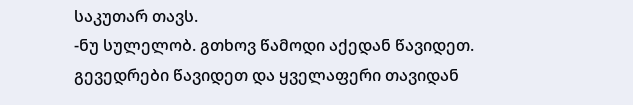საკუთარ თავს.
-ნუ სულელობ. გთხოვ წამოდი აქედან წავიდეთ. გევედრები წავიდეთ და ყველაფერი თავიდან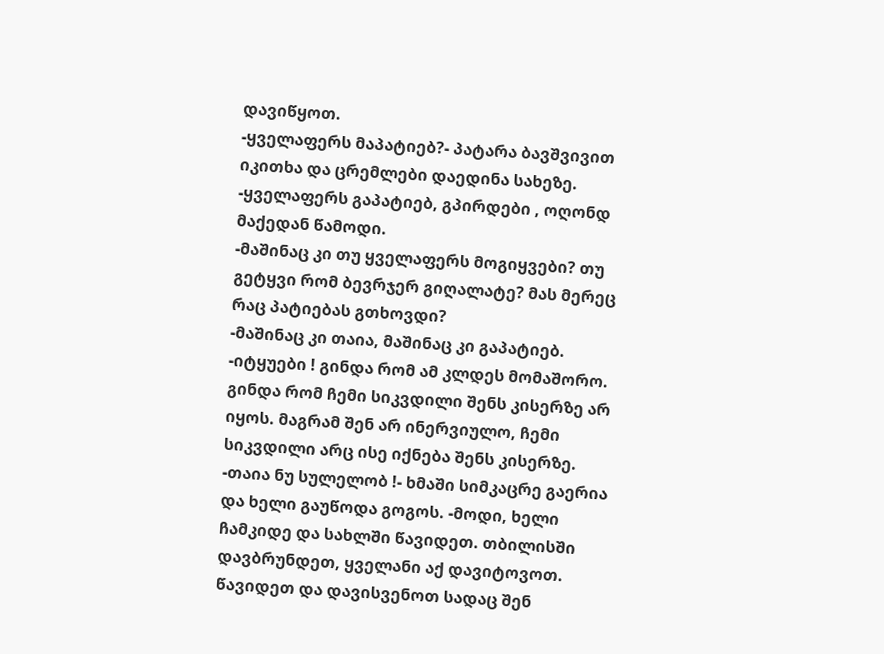დავიწყოთ.
-ყველაფერს მაპატიებ?- პატარა ბავშვივით იკითხა და ცრემლები დაედინა სახეზე.
-ყველაფერს გაპატიებ, გპირდები , ოღონდ მაქედან წამოდი.
-მაშინაც კი თუ ყველაფერს მოგიყვები? თუ გეტყვი რომ ბევრჯერ გიღალატე? მას მერეც რაც პატიებას გთხოვდი?
-მაშინაც კი თაია, მაშინაც კი გაპატიებ.
-იტყუები ! გინდა რომ ამ კლდეს მომაშორო. გინდა რომ ჩემი სიკვდილი შენს კისერზე არ იყოს. მაგრამ შენ არ ინერვიულო, ჩემი სიკვდილი არც ისე იქნება შენს კისერზე.
-თაია ნუ სულელობ !- ხმაში სიმკაცრე გაერია და ხელი გაუწოდა გოგოს. -მოდი, ხელი ჩამკიდე და სახლში წავიდეთ. თბილისში დავბრუნდეთ, ყველანი აქ დავიტოვოთ. წავიდეთ და დავისვენოთ სადაც შენ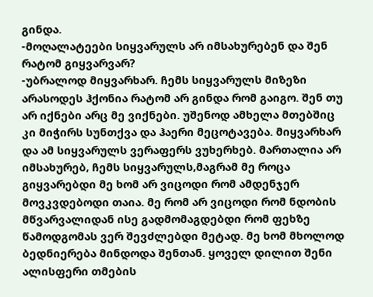გინდა.
-მოღალატეები სიყვარულს არ იმსახურებენ და შენ რატომ გიყვარვარ?
-უბრალოდ მიყვარხარ. ჩემს სიყვარულს მიზეზი არასოდეს ჰქონია რატომ არ გინდა რომ გაიგო. შენ თუ არ იქნები არც მე ვიქნები. უშენოდ ამხელა მთებშიც კი მიჭირს სუნთქვა და ჰაერი მეცოტავება. მიყვარხარ და ამ სიყვარულს ვერაფერს ვუხერხებ. მართალია არ იმსახურებ, ჩემს სიყვარულს,მაგრამ მე როცა გიყვარებდი მე ხომ არ ვიცოდი რომ ამდენჯერ მოვკვდებოდი თაია. მე რომ არ ვიცოდი რომ ნდობის მწვარვალიდან ისე გადმომაგდებდი რომ ფეხზე წამოდგომას ვერ შევძლებდი მეტად. მე ხომ მხოლოდ ბედნიერება მინდოდა შენთან. ყოველ დილით შენი ალისფერი თმების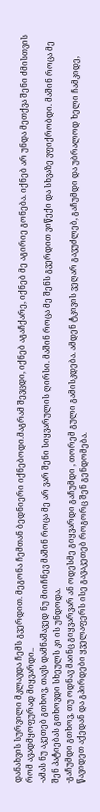დანახვის სურვილი მკლავდა ჩემს გვერდით. მეგონა ჩემთან ბედნიერი იქნებოდი.მაგრამ შევცდი, იქნებ აგაჩქარე, იქნებ მე აგირიე გონება. იქნებ არ უნდა მეთქვა შენი ძმისთვის რომ ავადმყოფურად მიყვარდი..
-ამას ნუ აკეთებ გთხოვ, თავს დამნაშავედ ნუ მიიჩნევ მაშინ როცა მე არ ვარ შენი სიყვარულის ღირსი. მაშინ როცა მე შენს გვერდით ვიწექი და სხვაზე ვფიქრობდი. მაშინ როცა მე შენ პატიებას გთხოვდი სხეულს კი ის უნდოდა.
-გაჩუმდი გთხოვ, თუ ოდნავ მაინც გიყვარვარ ან ოდესმე გიყვარდი გაჩუმდი , თორემ გული გამისკდება. ამდენ ტკივის ვეღარ გავუძლებ, გაჩუმდი და უბრალოდ ხელი ჩამკიდე, წავიდეთ აქედან და გპირდები ყველაფერს ისე გავაკეთებ როგორც შენ გენდომება.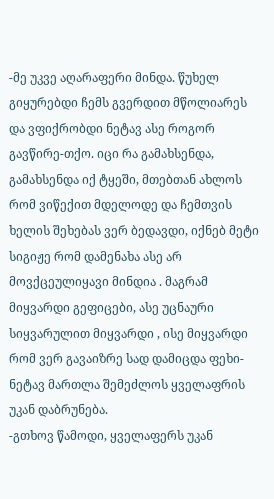-მე უკვე აღარაფერი მინდა. წუხელ გიყურებდი ჩემს გვერდით მწოლიარეს და ვფიქრობდი ნეტავ ასე როგორ გავწირე-თქო. იცი რა გამახსენდა, გამახსენდა იქ ტყეში, მთებთან ახლოს რომ ვიწექით მდელოდე და ჩემთვის ხელის შეხებას ვერ ბედავდი, იქნებ მეტი სიგიჟე რომ დამენახა ასე არ მოვქცეულიყავი მინდია . მაგრამ მიყვარდი გეფიცები, ასე უცნაური სიყვარულით მიყვარდი , ისე მიყვარდი რომ ვერ გავაიზრე სად დამიცდა ფეხი- ნეტავ მართლა შემეძლოს ყველაფრის უკან დაბრუნება.
-გთხოვ წამოდი, ყველაფერს უკან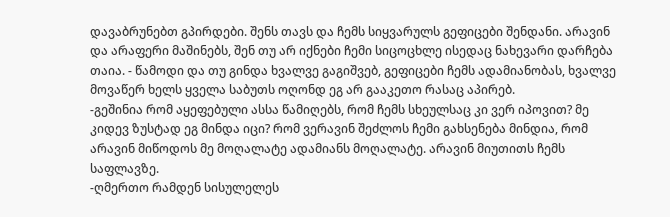დავაბრუნებთ გპირდები. შენს თავს და ჩემს სიყვარულს გეფიცები შენდანი. არავინ და არაფერი მაშინებს, შენ თუ არ იქნები ჩემი სიცოცხლე ისედაც ნახევარი დარჩება თაია. - წამოდი და თუ გინდა ხვალვე გაგიშვებ, გეფიცები ჩემს ადამიანობას, ხვალვე მოვაწერ ხელს ყველა საბუთს ოღონდ ეგ არ გააკეთო რასაც აპირებ.
-გეშინია რომ აყეფებული ასსა წამიღებს, რომ ჩემს სხეულსაც კი ვერ იპოვით? მე კიდევ ზუსტად ეგ მინდა იცი? რომ ვერავინ შეძლოს ჩემი გახსენება მინდია, რომ არავინ მიწოდოს მე მოღალატე ადამიანს მოღალატე. არავინ მიუთითს ჩემს საფლავზე.
-ღმერთო რამდენ სისულელეს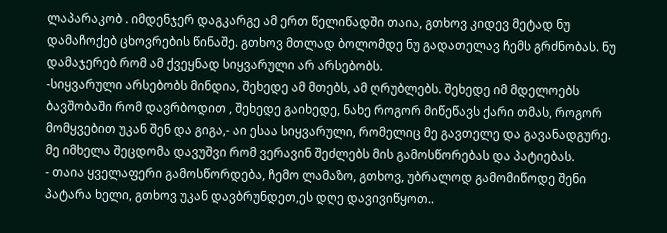ლაპარაკობ . იმდენჯერ დაგკარგე ამ ერთ წელიწადში თაია, გთხოვ კიდევ მეტად ნუ დამაჩოქებ ცხოვრების წინაშე. გთხოვ მთლად ბოლომდე ნუ გადათელავ ჩემს გრძნობას. ნუ დამაჯერებ რომ ამ ქვეყნად სიყვარული არ არსებობს.
-სიყვარული არსებობს მინდია, შეხედე ამ მთებს, ამ ღრუბლებს. შეხედე იმ მდელოებს ბავშობაში რომ დავრბოდით , შეხედე გაიხედე, ნახე როგორ მიწეწავს ქარი თმას, როგორ მომყვებით უკან შენ და გიგა,- აი ესაა სიყვარული, რომელიც მე გავთელე და გავანადგურე. მე იმხელა შეცდომა დავუშვი რომ ვერავინ შეძლებს მის გამოსწორებას და პატიებას.
- თაია ყველაფერი გამოსწორდება, ჩემო ლამაზო, გთხოვ, უბრალოდ გამომიწოდე შენი პატარა ხელი, გთხოვ უკან დავბრუნდეთ,ეს დღე დავივიწყოთ..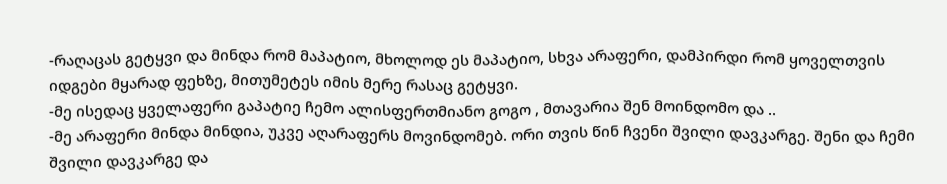-რაღაცას გეტყვი და მინდა რომ მაპატიო, მხოლოდ ეს მაპატიო, სხვა არაფერი, დამპირდი რომ ყოველთვის იდგები მყარად ფეხზე, მითუმეტეს იმის მერე რასაც გეტყვი.
-მე ისედაც ყველაფერი გაპატიე ჩემო ალისფერთმიანო გოგო , მთავარია შენ მოინდომო და ..
-მე არაფერი მინდა მინდია, უკვე აღარაფერს მოვინდომებ. ორი თვის წინ ჩვენი შვილი დავკარგე. შენი და ჩემი შვილი დავკარგე და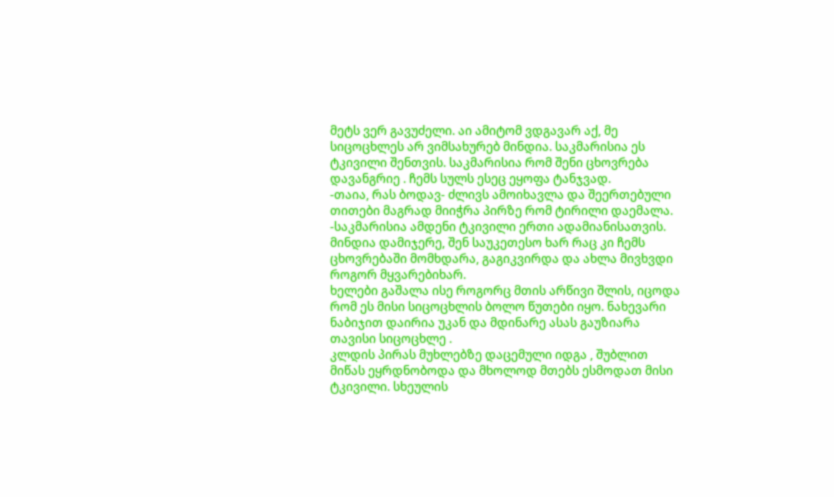მეტს ვერ გავუძელი. აი ამიტომ ვდგავარ აქ, მე სიცოცხლეს არ ვიმსახურებ მინდია. საკმარისია ეს ტკივილი შენთვის. საკმარისია რომ შენი ცხოვრება დავანგრიე . ჩემს სულს ესეც ეყოფა ტანჯვად.
-თაია, რას ბოდავ- ძლივს ამოიხავლა და შეერთებული თითები მაგრად მიიჭრა პირზე რომ ტირილი დაემალა.
-საკმარისია ამდენი ტკივილი ერთი ადამიანისათვის. მინდია დამიჯერე, შენ საუკეთესო ხარ რაც კი ჩემს ცხოვრებაში მომხდარა, გაგიკვირდა და ახლა მივხვდი როგორ მყვარებიხარ.
ხელები გაშალა ისე როგორც მთის არწივი შლის, იცოდა რომ ეს მისი სიცოცხლის ბოლო წუთები იყო. ნახევარი ნაბიჯით დაირია უკან და მდინარე ასას გაუზიარა თავისი სიცოცხლე .
კლდის პირას მუხლებზე დაცემული იდგა , შუბლით მიწას ეყრდნობოდა და მხოლოდ მთებს ესმოდათ მისი ტკივილი. სხეულის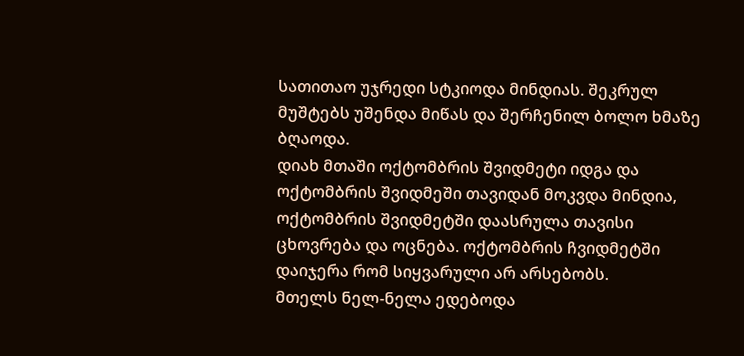სათითაო უჯრედი სტკიოდა მინდიას. შეკრულ მუშტებს უშენდა მიწას და შერჩენილ ბოლო ხმაზე ბღაოდა.
დიახ მთაში ოქტომბრის შვიდმეტი იდგა და ოქტომბრის შვიდმეში თავიდან მოკვდა მინდია, ოქტომბრის შვიდმეტში დაასრულა თავისი ცხოვრება და ოცნება. ოქტომბრის ჩვიდმეტში დაიჯერა რომ სიყვარული არ არსებობს.
მთელს ნელ-ნელა ედებოდა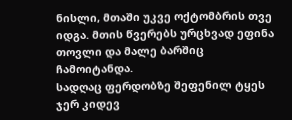ნისლი, მთაში უკვე ოქტომბრის თვე იდგა. მთის წვერებს ურცხვად ეფინა თოვლი და მალე ბარშიც ჩამოიტანდა.
სადღაც ფერდობზე შეფენილ ტყეს ჯერ კიდევ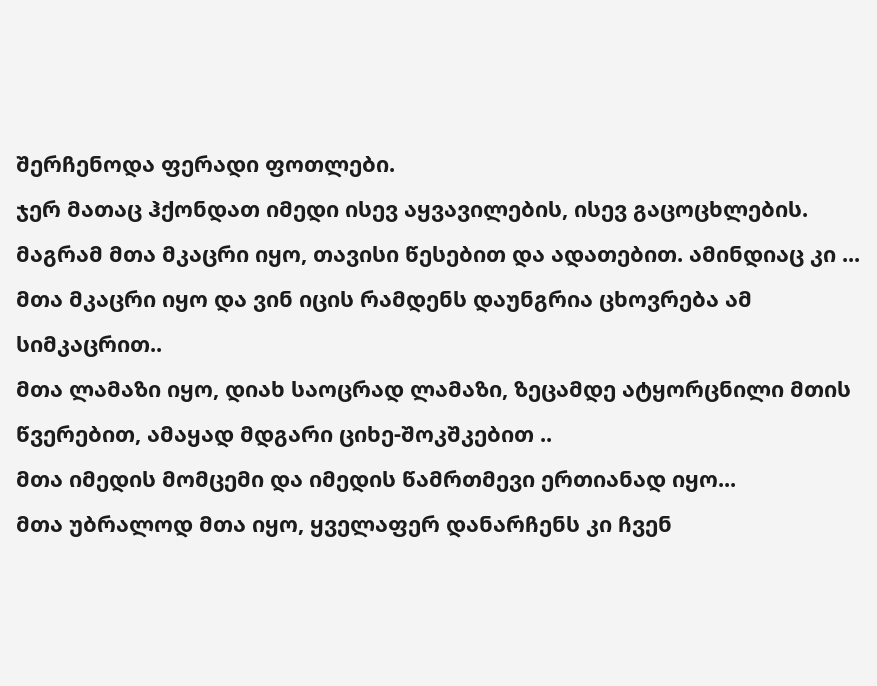შერჩენოდა ფერადი ფოთლები.
ჯერ მათაც ჰქონდათ იმედი ისევ აყვავილების, ისევ გაცოცხლების. მაგრამ მთა მკაცრი იყო, თავისი წესებით და ადათებით. ამინდიაც კი ...
მთა მკაცრი იყო და ვინ იცის რამდენს დაუნგრია ცხოვრება ამ სიმკაცრით..
მთა ლამაზი იყო, დიახ საოცრად ლამაზი, ზეცამდე ატყორცნილი მთის წვერებით, ამაყად მდგარი ციხე-შოკშკებით ..
მთა იმედის მომცემი და იმედის წამრთმევი ერთიანად იყო...
მთა უბრალოდ მთა იყო, ყველაფერ დანარჩენს კი ჩვენ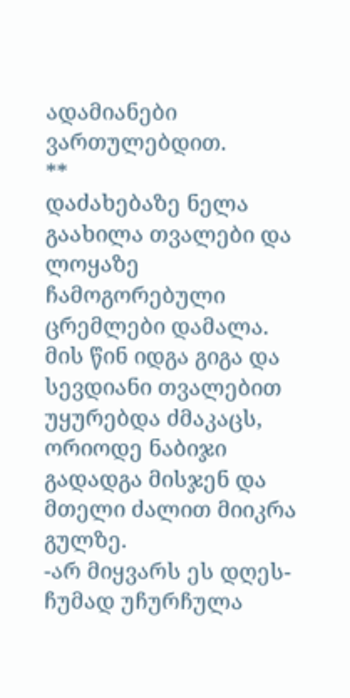ადამიანები ვართულებდით.
**
დაძახებაზე ნელა გაახილა თვალები და ლოყაზე ჩამოგორებული ცრემლები დამალა. მის წინ იდგა გიგა და სევდიანი თვალებით უყურებდა ძმაკაცს, ორიოდე ნაბიჯი გადადგა მისჯენ და მთელი ძალით მიიკრა გულზე.
-არ მიყვარს ეს დღეს- ჩუმად უჩურჩულა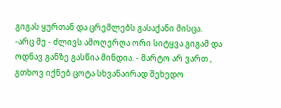გიგას ყურთან და ცრემლებს გასაქანი მისცა.
-არც მე - ძლივს ამოღერღა ორი სიტყვა გიგამ და ოდნავ განზე გასწია მინდია. - მარტო არ ვართ , გთხოვ იქნებ ცოტა სხვანაირად შეხედო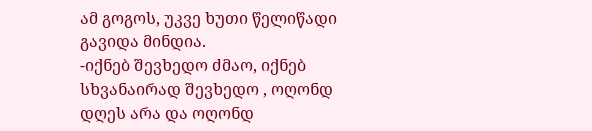ამ გოგოს, უკვე ხუთი წელიწადი გავიდა მინდია.
-იქნებ შევხედო ძმაო, იქნებ სხვანაირად შევხედო , ოღონდ დღეს არა და ოღონდ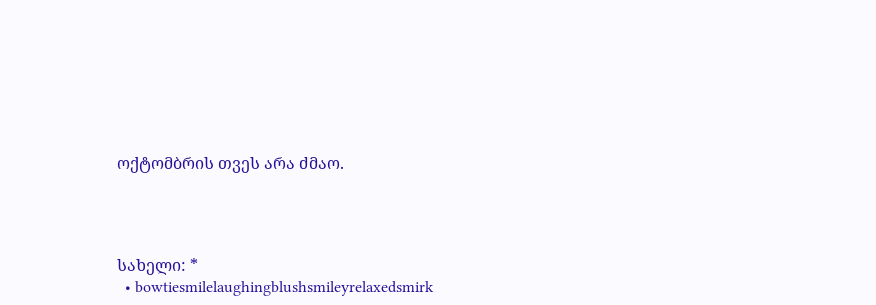ოქტომბრის თვეს არა ძმაო.




სახელი: *
  • bowtiesmilelaughingblushsmileyrelaxedsmirk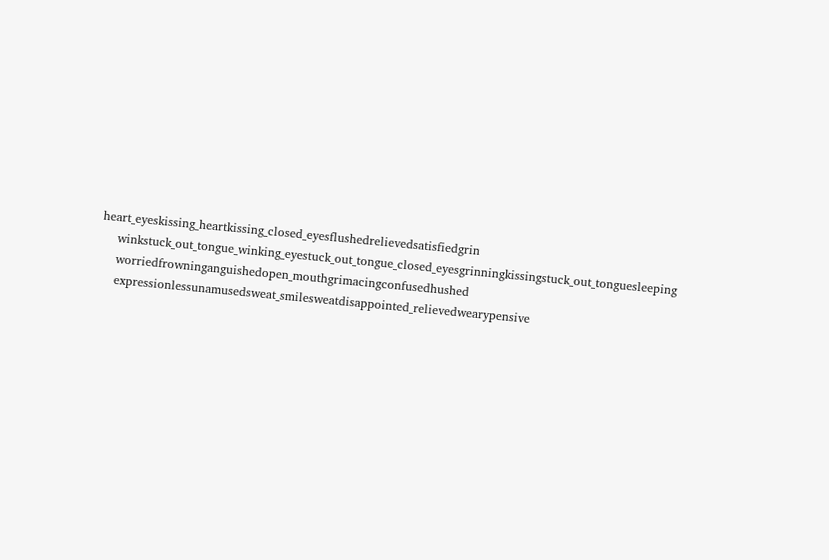heart_eyeskissing_heartkissing_closed_eyesflushedrelievedsatisfiedgrin
    winkstuck_out_tongue_winking_eyestuck_out_tongue_closed_eyesgrinningkissingstuck_out_tonguesleeping
    worriedfrowninganguishedopen_mouthgrimacingconfusedhushed
    expressionlessunamusedsweat_smilesweatdisappointed_relievedwearypensive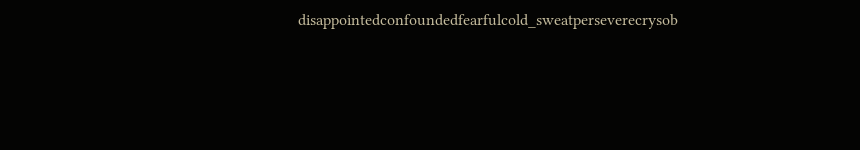disappointedconfoundedfearfulcold_sweatperseverecrysob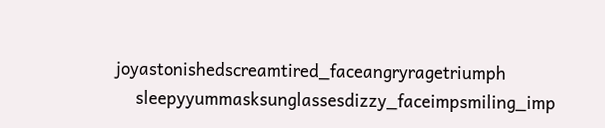joyastonishedscreamtired_faceangryragetriumph
    sleepyyummasksunglassesdizzy_faceimpsmiling_imp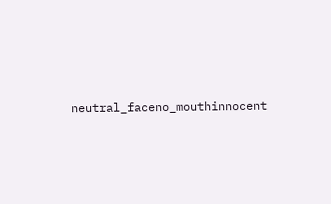neutral_faceno_mouthinnocent